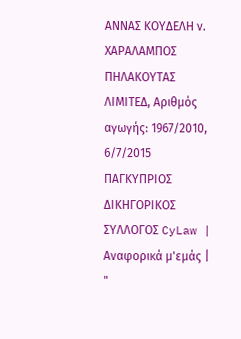ΑΝΝΑΣ ΚΟΥΔΕΛΗ ν. ΧΑΡΑΛΑΜΠΟΣ ΠΗΛΑΚΟΥΤΑΣ ΛΙΜΙΤΕΔ, Αριθμός αγωγής: 1967/2010, 6/7/2015 ΠΑΓΚΥΠΡΙΟΣ ΔΙΚΗΓΟΡΙΚΟΣ ΣΥΛΛΟΓΟΣ CyLaw | Αναφορικά μ'εμάς | "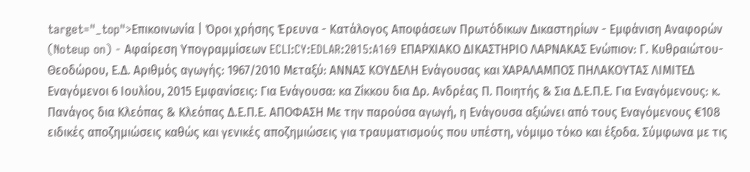target="_top">Επικοινωνία | Όροι χρήσης Έρευνα - Κατάλογος Αποφάσεων Πρωτόδικων Δικαστηρίων - Εμφάνιση Αναφορών (Noteup on) - Αφαίρεση Υπογραμμίσεων ECLI:CY:EDLAR:2015:A169 ΕΠΑΡΧΙΑΚΟ ΔΙΚΑΣΤΗΡΙΟ ΛΑΡΝΑΚΑΣ Ενώπιον: Γ. Κυθραιώτου-Θεοδώρου, Ε.Δ. Αριθμός αγωγής: 1967/2010 Μεταξύ: ΑΝΝΑΣ ΚΟΥΔΕΛΗ Ενάγουσας και ΧΑΡΑΛΑΜΠΟΣ ΠΗΛΑΚΟΥΤΑΣ ΛΙΜΙΤΕΔ Εναγόμενοι 6 Ιουλίου, 2015 Εμφανίσεις: Για Ενάγουσα: κα Ζίκκου δια Δρ. Ανδρέας Π. Ποιητής & Σια Δ.Ε.Π.Ε. Για Εναγόμενους: κ. Πανάγος δια Κλεόπας & Κλεόπας Δ.Ε.Π.Ε. ΑΠΟΦΑΣΗ Με την παρούσα αγωγή, η Ενάγουσα αξιώνει από τους Εναγόμενους €108 ειδικές αποζημιώσεις καθώς και γενικές αποζημιώσεις για τραυματισμούς που υπέστη, νόμιμο τόκο και έξοδα. Σύμφωνα με τις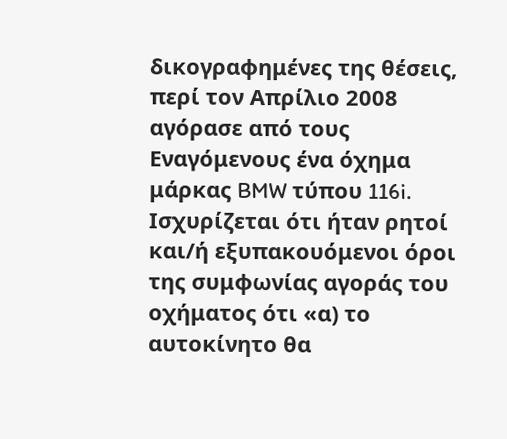δικογραφημένες της θέσεις, περί τον Απρίλιο 2008 αγόρασε από τους Εναγόμενους ένα όχημα μάρκας BMW τύπου 116i. Ισχυρίζεται ότι ήταν ρητοί και/ή εξυπακουόμενοι όροι της συμφωνίας αγοράς του οχήματος ότι «α) το αυτοκίνητο θα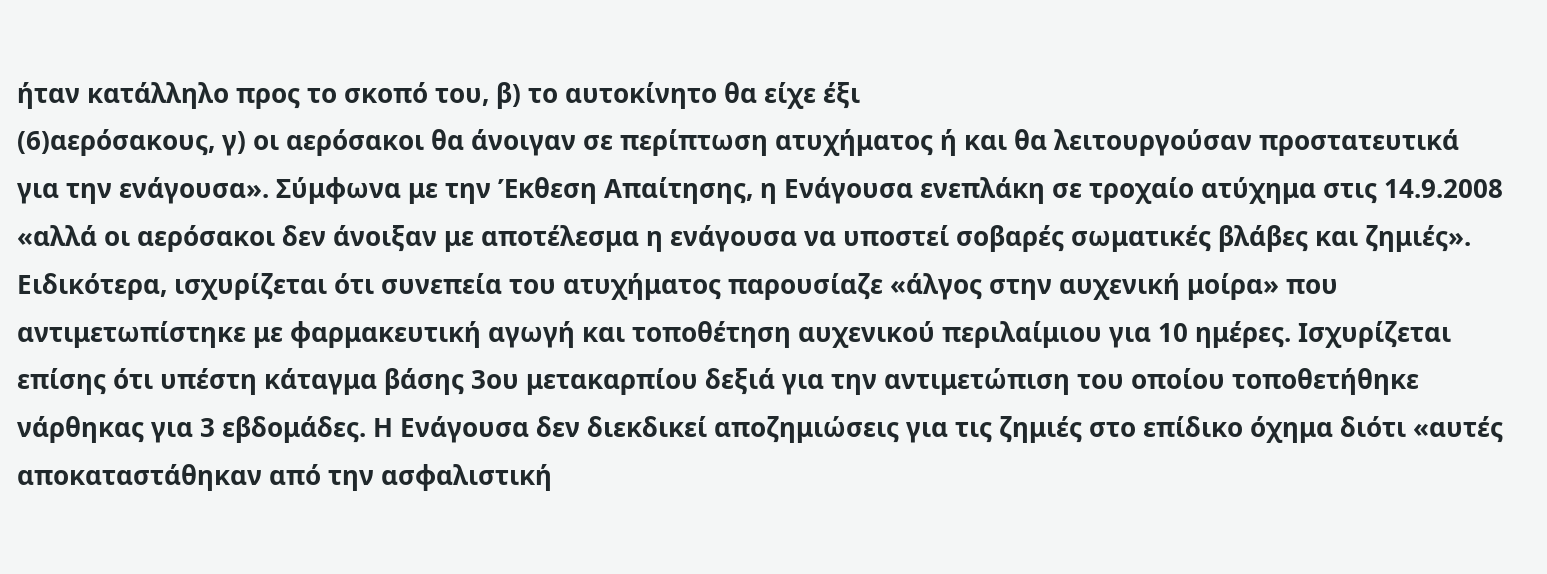ήταν κατάλληλο προς το σκοπό του, β) το αυτοκίνητο θα είχε έξι
(6)αερόσακους, γ) οι αερόσακοι θα άνοιγαν σε περίπτωση ατυχήματος ή και θα λειτουργούσαν προστατευτικά για την ενάγουσα». Σύμφωνα με την Έκθεση Απαίτησης, η Ενάγουσα ενεπλάκη σε τροχαίο ατύχημα στις 14.9.2008 «αλλά οι αερόσακοι δεν άνοιξαν με αποτέλεσμα η ενάγουσα να υποστεί σοβαρές σωματικές βλάβες και ζημιές». Ειδικότερα, ισχυρίζεται ότι συνεπεία του ατυχήματος παρουσίαζε «άλγος στην αυχενική μοίρα» που αντιμετωπίστηκε με φαρμακευτική αγωγή και τοποθέτηση αυχενικού περιλαίμιου για 10 ημέρες. Ισχυρίζεται επίσης ότι υπέστη κάταγμα βάσης 3ου μετακαρπίου δεξιά για την αντιμετώπιση του οποίου τοποθετήθηκε νάρθηκας για 3 εβδομάδες. Η Ενάγουσα δεν διεκδικεί αποζημιώσεις για τις ζημιές στο επίδικο όχημα διότι «αυτές αποκαταστάθηκαν από την ασφαλιστική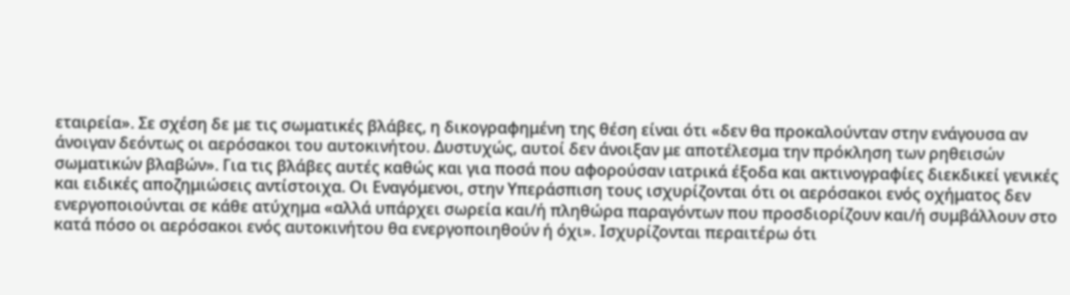εταιρεία». Σε σχέση δε με τις σωματικές βλάβες, η δικογραφημένη της θέση είναι ότι «δεν θα προκαλούνταν στην ενάγουσα αν άνοιγαν δεόντως οι αερόσακοι του αυτοκινήτου. Δυστυχώς, αυτοί δεν άνοιξαν με αποτέλεσμα την πρόκληση των ρηθεισών σωματικών βλαβών». Για τις βλάβες αυτές καθώς και για ποσά που αφορούσαν ιατρικά έξοδα και ακτινογραφίες διεκδικεί γενικές και ειδικές αποζημιώσεις αντίστοιχα. Οι Εναγόμενοι, στην Υπεράσπιση τους ισχυρίζονται ότι οι αερόσακοι ενός οχήματος δεν ενεργοποιούνται σε κάθε ατύχημα «αλλά υπάρχει σωρεία και/ή πληθώρα παραγόντων που προσδιορίζουν και/ή συμβάλλουν στο κατά πόσο οι αερόσακοι ενός αυτοκινήτου θα ενεργοποιηθούν ή όχι». Ισχυρίζονται περαιτέρω ότι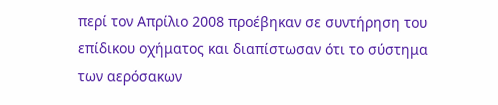περί τον Απρίλιο 2008 προέβηκαν σε συντήρηση του επίδικου οχήματος και διαπίστωσαν ότι το σύστημα των αερόσακων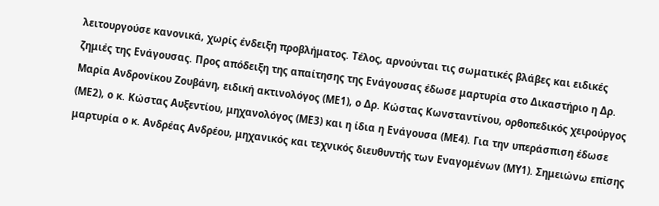λειτουργούσε κανονικά, χωρίς ένδειξη προβλήματος. Τέλος, αρνούνται τις σωματικές βλάβες και ειδικές ζημιές της Ενάγουσας. Προς απόδειξη της απαίτησης της Ενάγουσας έδωσε μαρτυρία στο Δικαστήριο η Δρ. Μαρία Ανδρονίκου Ζουβάνη, ειδική ακτινολόγος (ΜΕ1), ο Δρ. Κώστας Κωνσταντίνου, ορθοπεδικός χειρούργος (ΜΕ2), ο κ. Κώστας Αυξεντίου, μηχανολόγος (ΜΕ3) και η ίδια η Ενάγουσα (ΜΕ4). Για την υπεράσπιση έδωσε μαρτυρία ο κ. Ανδρέας Ανδρέου, μηχανικός και τεχνικός διευθυντής των Εναγομένων (ΜΥ1). Σημειώνω επίσης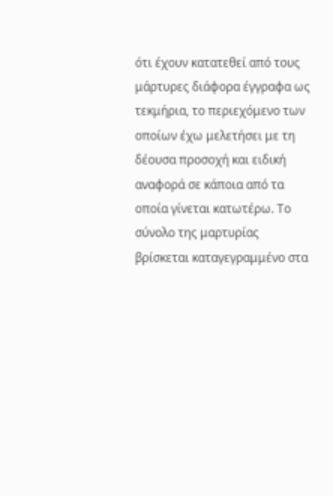ότι έχουν κατατεθεί από τους μάρτυρες διάφορα έγγραφα ως τεκμήρια, το περιεχόμενο των οποίων έχω μελετήσει με τη δέουσα προσοχή και ειδική αναφορά σε κάποια από τα οποία γίνεται κατωτέρω. Το σύνολο της μαρτυρίας βρίσκεται καταγεγραμμένο στα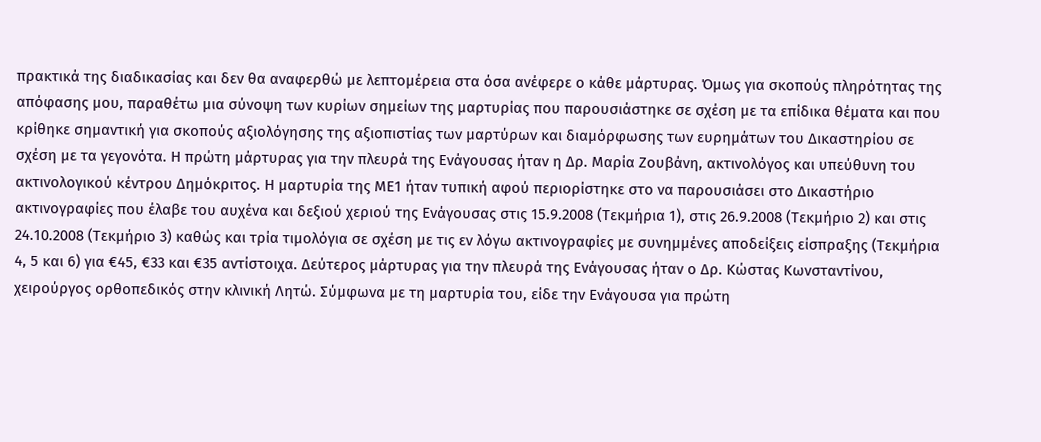πρακτικά της διαδικασίας και δεν θα αναφερθώ με λεπτομέρεια στα όσα ανέφερε ο κάθε μάρτυρας. Όμως για σκοπούς πληρότητας της απόφασης μου, παραθέτω μια σύνοψη των κυρίων σημείων της μαρτυρίας που παρουσιάστηκε σε σχέση με τα επίδικα θέματα και που κρίθηκε σημαντική για σκοπούς αξιολόγησης της αξιοπιστίας των μαρτύρων και διαμόρφωσης των ευρημάτων του Δικαστηρίου σε σχέση με τα γεγονότα. Η πρώτη μάρτυρας για την πλευρά της Ενάγουσας ήταν η Δρ. Μαρία Ζουβάνη, ακτινολόγος και υπεύθυνη του ακτινολογικού κέντρου Δημόκριτος. Η μαρτυρία της ΜΕ1 ήταν τυπική αφού περιορίστηκε στο να παρουσιάσει στο Δικαστήριο ακτινογραφίες που έλαβε του αυχένα και δεξιού χεριού της Ενάγουσας στις 15.9.2008 (Τεκμήρια 1), στις 26.9.2008 (Τεκμήριο 2) και στις 24.10.2008 (Τεκμήριο 3) καθώς και τρία τιμολόγια σε σχέση με τις εν λόγω ακτινογραφίες με συνημμένες αποδείξεις είσπραξης (Τεκμήρια 4, 5 και 6) για €45, €33 και €35 αντίστοιχα. Δεύτερος μάρτυρας για την πλευρά της Ενάγουσας ήταν ο Δρ. Κώστας Κωνσταντίνου, χειρούργος ορθοπεδικός στην κλινική Λητώ. Σύμφωνα με τη μαρτυρία του, είδε την Ενάγουσα για πρώτη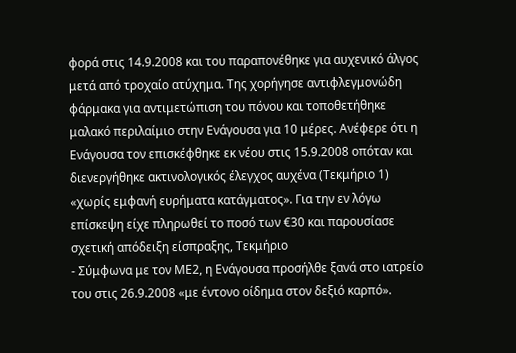φορά στις 14.9.2008 και του παραπονέθηκε για αυχενικό άλγος μετά από τροχαίο ατύχημα. Της χορήγησε αντιφλεγμονώδη φάρμακα για αντιμετώπιση του πόνου και τοποθετήθηκε μαλακό περιλαίμιο στην Ενάγουσα για 10 μέρες. Ανέφερε ότι η Ενάγουσα τον επισκέφθηκε εκ νέου στις 15.9.2008 οπόταν και διενεργήθηκε ακτινολογικός έλεγχος αυχένα (Τεκμήριο 1) «χωρίς εμφανή ευρήματα κατάγματος». Για την εν λόγω επίσκεψη είχε πληρωθεί το ποσό των €30 και παρουσίασε σχετική απόδειξη είσπραξης, Τεκμήριο
- Σύμφωνα με τον ΜΕ2, η Ενάγουσα προσήλθε ξανά στο ιατρείο του στις 26.9.2008 «με έντονο οίδημα στον δεξιό καρπό».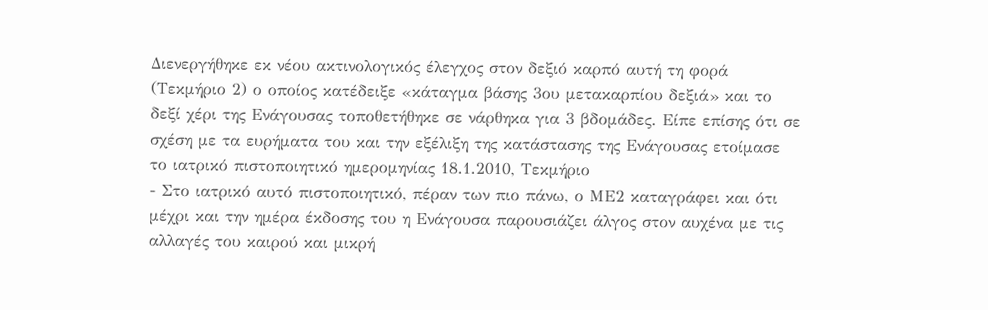Διενεργήθηκε εκ νέου ακτινολογικός έλεγχος στον δεξιό καρπό αυτή τη φορά (Τεκμήριο 2) ο οποίος κατέδειξε «κάταγμα βάσης 3ου μετακαρπίου δεξιά» και το δεξί χέρι της Ενάγουσας τοποθετήθηκε σε νάρθηκα για 3 βδομάδες. Είπε επίσης ότι σε σχέση με τα ευρήματα του και την εξέλιξη της κατάστασης της Ενάγουσας ετοίμασε το ιατρικό πιστοποιητικό ημερομηνίας 18.1.2010, Τεκμήριο
- Στο ιατρικό αυτό πιστοποιητικό, πέραν των πιο πάνω, ο ΜΕ2 καταγράφει και ότι μέχρι και την ημέρα έκδοσης του η Ενάγουσα παρουσιάζει άλγος στον αυχένα με τις αλλαγές του καιρού και μικρή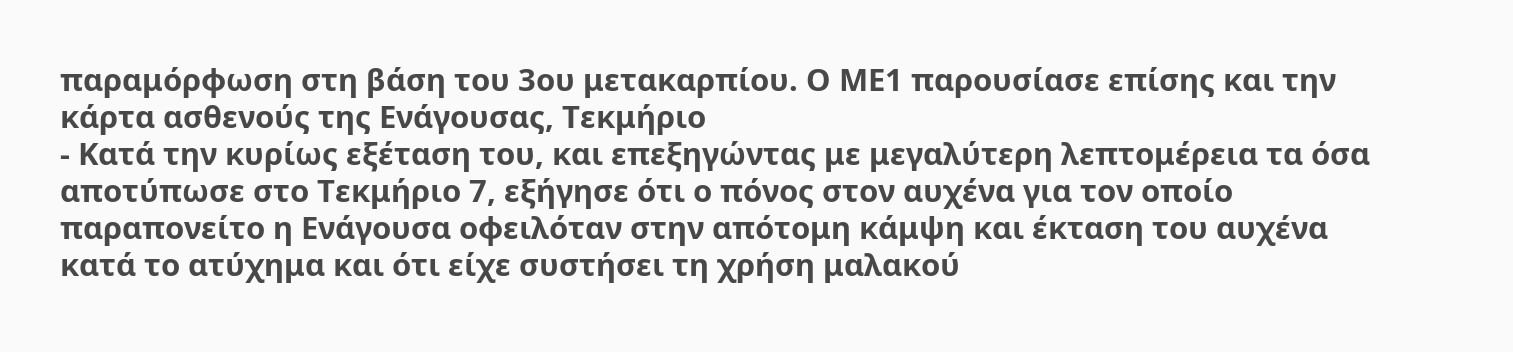παραμόρφωση στη βάση του 3ου μετακαρπίου. Ο ΜΕ1 παρουσίασε επίσης και την κάρτα ασθενούς της Ενάγουσας, Τεκμήριο
- Κατά την κυρίως εξέταση του, και επεξηγώντας με μεγαλύτερη λεπτομέρεια τα όσα αποτύπωσε στο Τεκμήριο 7, εξήγησε ότι ο πόνος στον αυχένα για τον οποίο παραπονείτο η Ενάγουσα οφειλόταν στην απότομη κάμψη και έκταση του αυχένα κατά το ατύχημα και ότι είχε συστήσει τη χρήση μαλακού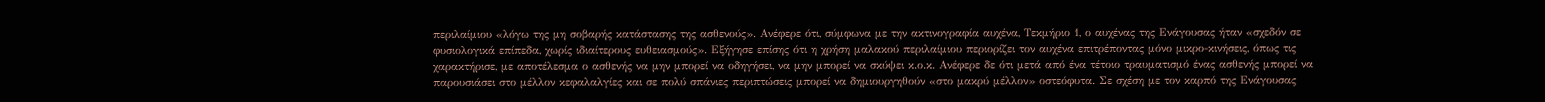περιλαίμιου «λόγω της μη σοβαρής κατάστασης της ασθενούς». Ανέφερε ότι, σύμφωνα με την ακτινογραφία αυχένα, Τεκμήριο 1, ο αυχένας της Ενάγουσας ήταν «σχεδόν σε φυσιολογικά επίπεδα, χωρίς ιδιαίτερους ευθειασμούς». Εξήγησε επίσης ότι η χρήση μαλακού περιλαίμιου περιορίζει τον αυχένα επιτρέποντας μόνο μικρο-κινήσεις, όπως τις χαρακτήρισε, με αποτέλεσμα ο ασθενής να μην μπορεί να οδηγήσει, να μην μπορεί να σκύψει κ.ο.κ. Ανέφερε δε ότι μετά από ένα τέτοιο τραυματισμό ένας ασθενής μπορεί να παρουσιάσει στο μέλλον κεφαλαλγίες και σε πολύ σπάνιες περιπτώσεις μπορεί να δημιουργηθούν «στο μακρύ μέλλον» οστεόφυτα. Σε σχέση με τον καρπό της Ενάγουσας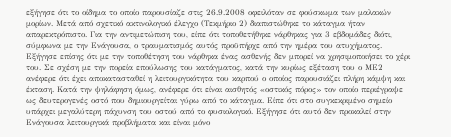εξήγησε ότι το οίδημα το οποίο παρουσίαζε στις 26.9.2008 οφειλόταν σε φούσκωμα των μαλακών μορίων. Μετά από σχετικό ακτινολογικό έλεγχο (Τεκμήριο 2) διαπιστώθηκε το κάταγμα ήταν απαρεκτρόπιστο. Για την αντιμετώπιση του, είπε ότι τοποθετήθηκε νάρθηκας για 3 εβδομάδες διότι, σύμφωνα με την Ενάγουσα, ο τραυματισμός αυτός προϋπήρχε από την ημέρα του ατυχήματος. Εξήγησε επίσης ότι με την τοποθέτηση του νάρθηκα ένας ασθενής δεν μπορεί να χρησιμοποιήσει το χέρι του. Σε σχέση με την πορεία επούλωσης του κατάγματος, κατά την κυρίως εξέταση του ο ΜΕ2 ανέφερε ότι έχει αποκατασταθεί η λειτουργικότητα του καρπού ο οποίος παρουσιάζει πλήρη κάμψη και έκταση. Κατά την ψηλάφηση όμως, ανέφερε ότι είναι αισθητός «οστικός πόρος» τον οποίο περιέγραψε ως δευτερογενές οστό που δημιουργείται γύρω από το κάταγμα. Είπε ότι στο συγκεκριμένο σημείο υπάρχει μεγαλύτερη πάχυνση του οστού από το φυσιολογικό. Εξήγησε ότι αυτό δεν προκαλεί στην Ενάγουσα λειτουργικά προβλήματα και είναι μόνο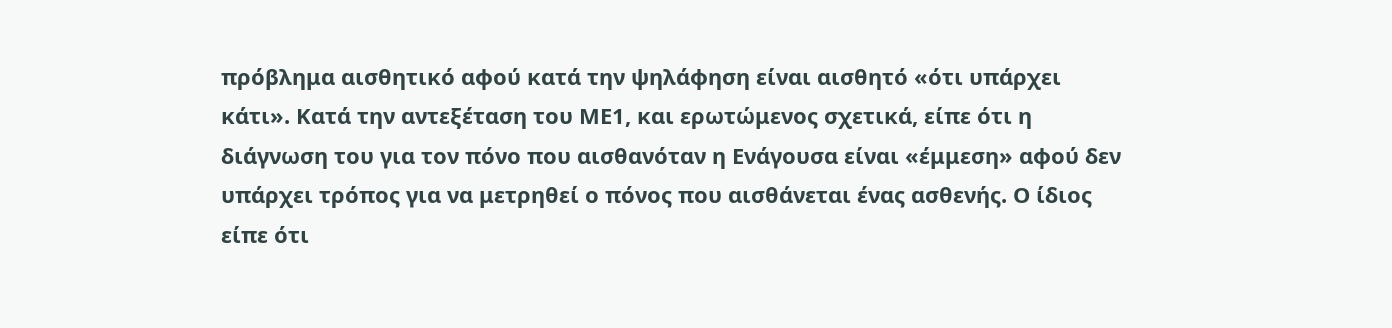πρόβλημα αισθητικό αφού κατά την ψηλάφηση είναι αισθητό «ότι υπάρχει κάτι». Κατά την αντεξέταση του ΜΕ1, και ερωτώμενος σχετικά, είπε ότι η διάγνωση του για τον πόνο που αισθανόταν η Ενάγουσα είναι «έμμεση» αφού δεν υπάρχει τρόπος για να μετρηθεί ο πόνος που αισθάνεται ένας ασθενής. Ο ίδιος είπε ότι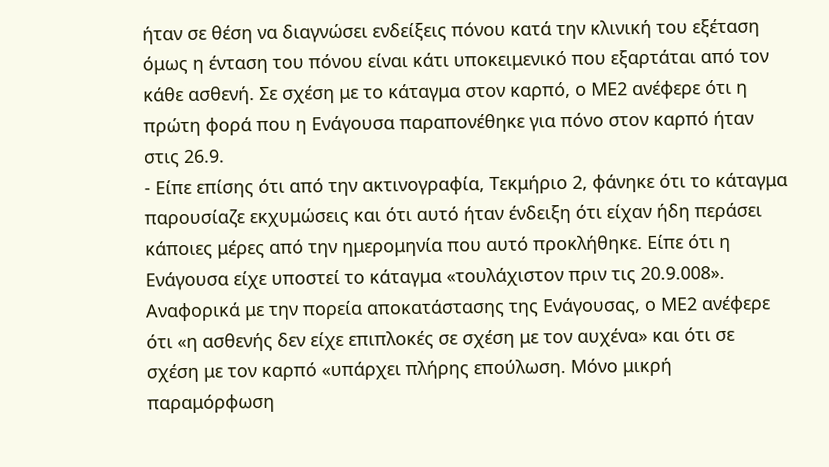ήταν σε θέση να διαγνώσει ενδείξεις πόνου κατά την κλινική του εξέταση όμως η ένταση του πόνου είναι κάτι υποκειμενικό που εξαρτάται από τον κάθε ασθενή. Σε σχέση με το κάταγμα στον καρπό, ο ΜΕ2 ανέφερε ότι η πρώτη φορά που η Ενάγουσα παραπονέθηκε για πόνο στον καρπό ήταν στις 26.9.
- Είπε επίσης ότι από την ακτινογραφία, Τεκμήριο 2, φάνηκε ότι το κάταγμα παρουσίαζε εκχυμώσεις και ότι αυτό ήταν ένδειξη ότι είχαν ήδη περάσει κάποιες μέρες από την ημερομηνία που αυτό προκλήθηκε. Είπε ότι η Ενάγουσα είχε υποστεί το κάταγμα «τουλάχιστον πριν τις 20.9.008». Αναφορικά με την πορεία αποκατάστασης της Ενάγουσας, ο ΜΕ2 ανέφερε ότι «η ασθενής δεν είχε επιπλοκές σε σχέση με τον αυχένα» και ότι σε σχέση με τον καρπό «υπάρχει πλήρης επούλωση. Μόνο μικρή παραμόρφωση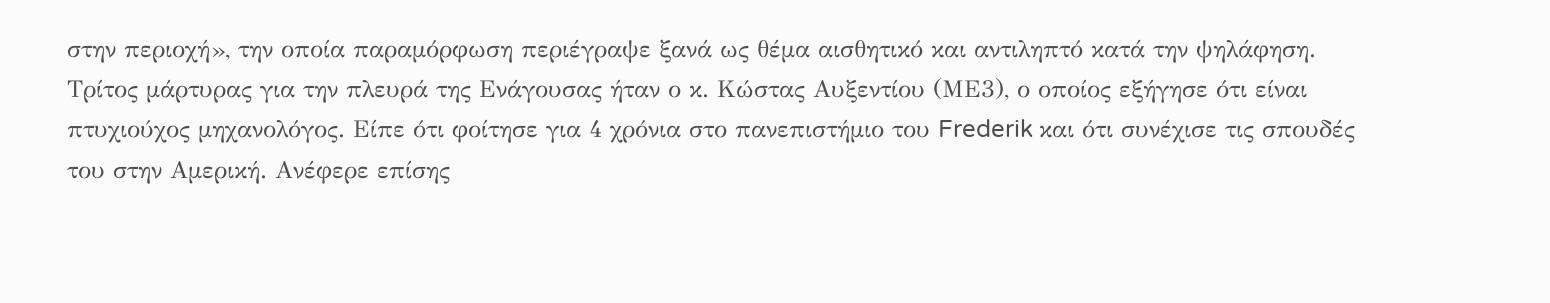στην περιοχή», την οποία παραμόρφωση περιέγραψε ξανά ως θέμα αισθητικό και αντιληπτό κατά την ψηλάφηση. Τρίτος μάρτυρας για την πλευρά της Ενάγουσας ήταν ο κ. Κώστας Αυξεντίου (ΜΕ3), ο οποίος εξήγησε ότι είναι πτυχιούχος μηχανολόγος. Είπε ότι φοίτησε για 4 χρόνια στο πανεπιστήμιο του Frederik και ότι συνέχισε τις σπουδές του στην Αμερική. Ανέφερε επίσης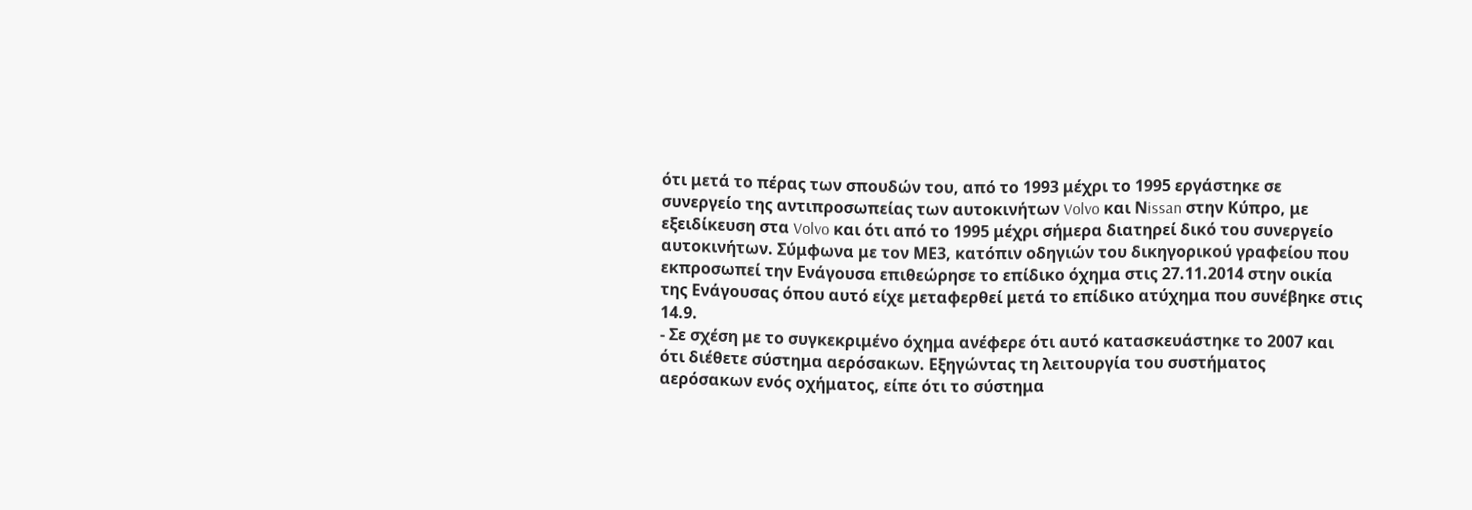ότι μετά το πέρας των σπουδών του, από το 1993 μέχρι το 1995 εργάστηκε σε συνεργείο της αντιπροσωπείας των αυτοκινήτων Volvo και Νissan στην Κύπρο, με εξειδίκευση στα Volvo και ότι από το 1995 μέχρι σήμερα διατηρεί δικό του συνεργείο αυτοκινήτων. Σύμφωνα με τον ΜΕ3, κατόπιν οδηγιών του δικηγορικού γραφείου που εκπροσωπεί την Ενάγουσα επιθεώρησε το επίδικο όχημα στις 27.11.2014 στην οικία της Ενάγουσας όπου αυτό είχε μεταφερθεί μετά το επίδικο ατύχημα που συνέβηκε στις 14.9.
- Σε σχέση με το συγκεκριμένο όχημα ανέφερε ότι αυτό κατασκευάστηκε το 2007 και ότι διέθετε σύστημα αερόσακων. Εξηγώντας τη λειτουργία του συστήματος αερόσακων ενός οχήματος, είπε ότι το σύστημα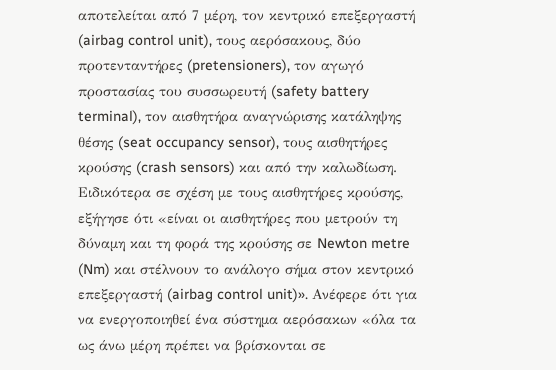αποτελείται από 7 μέρη, τον κεντρικό επεξεργαστή (airbag control unit), τους αερόσακους, δύο προτενταντήρες (pretensioners), τον αγωγό προστασίας του συσσωρευτή (safety battery terminal), τον αισθητήρα αναγνώρισης κατάληψης θέσης (seat occupancy sensor), τους αισθητήρες κρούσης (crash sensors) και από την καλωδίωση. Ειδικότερα σε σχέση με τους αισθητήρες κρούσης, εξήγησε ότι «είναι οι αισθητήρες που μετρούν τη δύναμη και τη φορά της κρούσης σε Newton metre (Nm) και στέλνουν το ανάλογο σήμα στον κεντρικό επεξεργαστή (airbag control unit)». Ανέφερε ότι για να ενεργοποιηθεί ένα σύστημα αερόσακων «όλα τα ως άνω μέρη πρέπει να βρίσκονται σε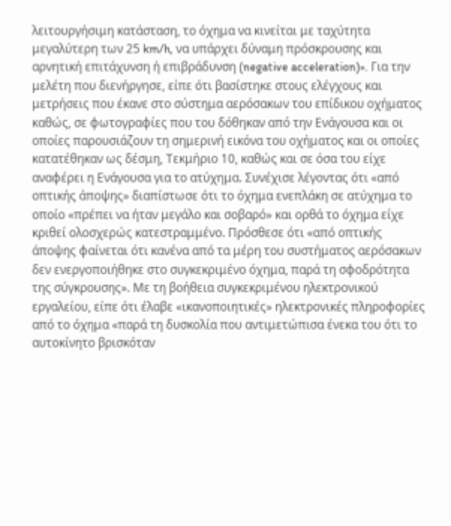λειτουργήσιμη κατάσταση, το όχημα να κινείται με ταχύτητα μεγαλύτερη των 25 km/h, να υπάρχει δύναμη πρόσκρουσης και αρνητική επιτάχυνση ή επιβράδυνση (negative acceleration)». Για την μελέτη που διενήργησε, είπε ότι βασίστηκε στους ελέγχους και μετρήσεις που έκανε στο σύστημα αερόσακων του επίδικου οχήματος καθώς, σε φωτογραφίες που του δόθηκαν από την Ενάγουσα και οι οποίες παρουσιάζουν τη σημερινή εικόνα του οχήματος και οι οποίες κατατέθηκαν ως δέσμη, Τεκμήριο 10, καθώς και σε όσα του είχε αναφέρει η Ενάγουσα για το ατύχημα. Συνέχισε λέγοντας ότι «από οπτικής άποψης» διαπίστωσε ότι το όχημα ενεπλάκη σε ατύχημα το οποίο «πρέπει να ήταν μεγάλο και σοβαρό» και ορθά το όχημα είχε κριθεί ολοσχερώς κατεστραμμένο. Πρόσθεσε ότι «από οπτικής άποψης φαίνεται ότι κανένα από τα μέρη του συστήματος αερόσακων δεν ενεργοποιήθηκε στο συγκεκριμένο όχημα, παρά τη σφοδρότητα της σύγκρουσης». Με τη βοήθεια συγκεκριμένου ηλεκτρονικού εργαλείου, είπε ότι έλαβε «ικανοποιητικές» ηλεκτρονικές πληροφορίες από το όχημα «παρά τη δυσκολία που αντιμετώπισα ένεκα του ότι το αυτοκίνητο βρισκόταν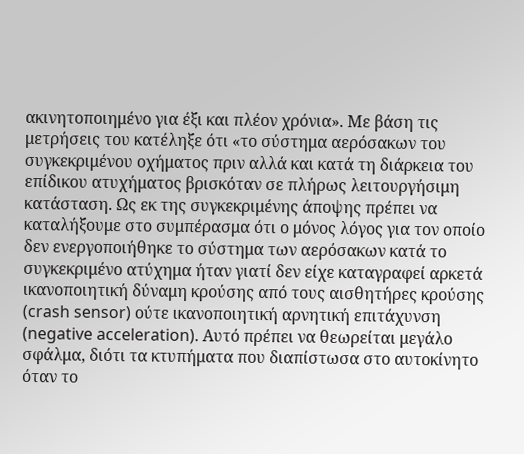ακινητοποιημένο για έξι και πλέον χρόνια». Με βάση τις μετρήσεις του κατέληξε ότι «το σύστημα αερόσακων του συγκεκριμένου οχήματος πριν αλλά και κατά τη διάρκεια του επίδικου ατυχήματος βρισκόταν σε πλήρως λειτουργήσιμη κατάσταση. Ως εκ της συγκεκριμένης άποψης πρέπει να καταλήξουμε στο συμπέρασμα ότι ο μόνος λόγος για τον οποίο δεν ενεργοποιήθηκε το σύστημα των αερόσακων κατά το συγκεκριμένο ατύχημα ήταν γιατί δεν είχε καταγραφεί αρκετά ικανοποιητική δύναμη κρούσης από τους αισθητήρες κρούσης (crash sensor) ούτε ικανοποιητική αρνητική επιτάχυνση (negative acceleration). Αυτό πρέπει να θεωρείται μεγάλο σφάλμα, διότι τα κτυπήματα που διαπίστωσα στο αυτοκίνητο όταν το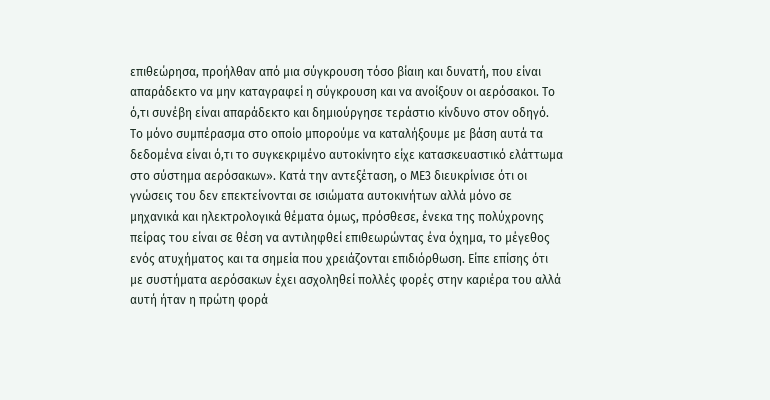επιθεώρησα, προήλθαν από μια σύγκρουση τόσο βίαιη και δυνατή, που είναι απαράδεκτο να μην καταγραφεί η σύγκρουση και να ανοίξουν οι αερόσακοι. Το ό,τι συνέβη είναι απαράδεκτο και δημιούργησε τεράστιο κίνδυνο στον οδηγό. Το μόνο συμπέρασμα στο οποίο μπορούμε να καταλήξουμε με βάση αυτά τα δεδομένα είναι ό,τι το συγκεκριμένο αυτοκίνητο είχε κατασκευαστικό ελάττωμα στο σύστημα αερόσακων». Κατά την αντεξέταση, ο ΜΕ3 διευκρίνισε ότι οι γνώσεις του δεν επεκτείνονται σε ισιώματα αυτοκινήτων αλλά μόνο σε μηχανικά και ηλεκτρολογικά θέματα όμως, πρόσθεσε, ένεκα της πολύχρονης πείρας του είναι σε θέση να αντιληφθεί επιθεωρώντας ένα όχημα, το μέγεθος ενός ατυχήματος και τα σημεία που χρειάζονται επιδιόρθωση. Είπε επίσης ότι με συστήματα αερόσακων έχει ασχοληθεί πολλές φορές στην καριέρα του αλλά αυτή ήταν η πρώτη φορά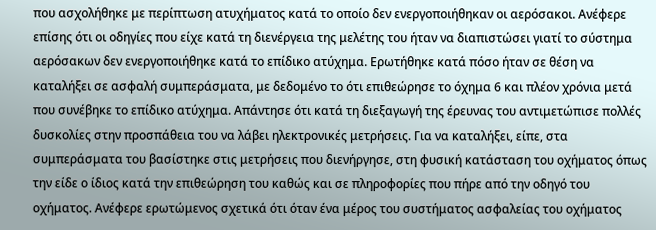που ασχολήθηκε με περίπτωση ατυχήματος κατά το οποίο δεν ενεργοποιήθηκαν οι αερόσακοι. Ανέφερε επίσης ότι οι οδηγίες που είχε κατά τη διενέργεια της μελέτης του ήταν να διαπιστώσει γιατί το σύστημα αερόσακων δεν ενεργοποιήθηκε κατά το επίδικο ατύχημα. Ερωτήθηκε κατά πόσο ήταν σε θέση να καταλήξει σε ασφαλή συμπεράσματα, με δεδομένο το ότι επιθεώρησε το όχημα 6 και πλέον χρόνια μετά που συνέβηκε το επίδικο ατύχημα. Απάντησε ότι κατά τη διεξαγωγή της έρευνας του αντιμετώπισε πολλές δυσκολίες στην προσπάθεια του να λάβει ηλεκτρονικές μετρήσεις. Για να καταλήξει, είπε, στα συμπεράσματα του βασίστηκε στις μετρήσεις που διενήργησε, στη φυσική κατάσταση του οχήματος όπως την είδε ο ίδιος κατά την επιθεώρηση του καθώς και σε πληροφορίες που πήρε από την οδηγό του οχήματος. Ανέφερε ερωτώμενος σχετικά ότι όταν ένα μέρος του συστήματος ασφαλείας του οχήματος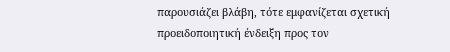παρουσιάζει βλάβη, τότε εμφανίζεται σχετική προειδοποιητική ένδειξη προς τον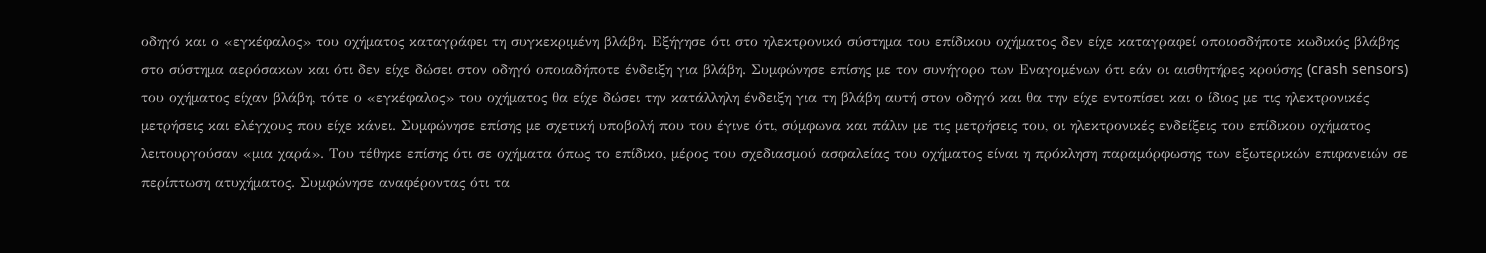οδηγό και ο «εγκέφαλος» του οχήματος καταγράφει τη συγκεκριμένη βλάβη. Εξήγησε ότι στο ηλεκτρονικό σύστημα του επίδικου οχήματος δεν είχε καταγραφεί οποιοσδήποτε κωδικός βλάβης στο σύστημα αερόσακων και ότι δεν είχε δώσει στον οδηγό οποιαδήποτε ένδειξη για βλάβη. Συμφώνησε επίσης με τον συνήγορο των Εναγομένων ότι εάν οι αισθητήρες κρούσης (crash sensors) του οχήματος είχαν βλάβη, τότε ο «εγκέφαλος» του οχήματος θα είχε δώσει την κατάλληλη ένδειξη για τη βλάβη αυτή στον οδηγό και θα την είχε εντοπίσει και ο ίδιος με τις ηλεκτρονικές μετρήσεις και ελέγχους που είχε κάνει. Συμφώνησε επίσης με σχετική υποβολή που του έγινε ότι, σύμφωνα και πάλιν με τις μετρήσεις του, οι ηλεκτρονικές ενδείξεις του επίδικου οχήματος λειτουργούσαν «μια χαρά». Του τέθηκε επίσης ότι σε οχήματα όπως το επίδικο, μέρος του σχεδιασμού ασφαλείας του οχήματος είναι η πρόκληση παραμόρφωσης των εξωτερικών επιφανειών σε περίπτωση ατυχήματος. Συμφώνησε αναφέροντας ότι τα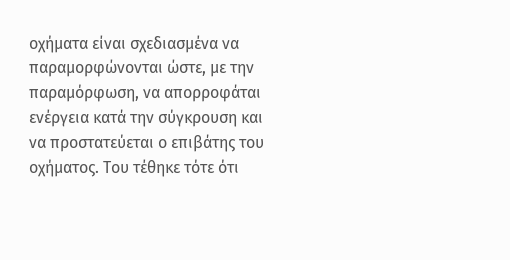οχήματα είναι σχεδιασμένα να παραμορφώνονται ώστε, με την παραμόρφωση, να απορροφάται ενέργεια κατά την σύγκρουση και να προστατεύεται ο επιβάτης του οχήματος. Του τέθηκε τότε ότι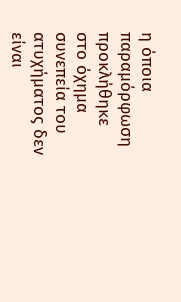η όποια παραμόρφωση προκλήθηκε στο όχημα συνεπεία του ατυχήματος δεν είναι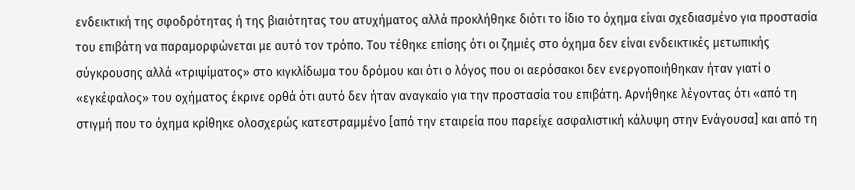ενδεικτική της σφοδρότητας ή της βιαιότητας του ατυχήματος αλλά προκλήθηκε διότι το ίδιο το όχημα είναι σχεδιασμένο για προστασία του επιβάτη να παραμορφώνεται με αυτό τον τρόπο. Του τέθηκε επίσης ότι οι ζημιές στο όχημα δεν είναι ενδεικτικές μετωπικής σύγκρουσης αλλά «τριψίματος» στο κιγκλίδωμα του δρόμου και ότι ο λόγος που οι αερόσακοι δεν ενεργοποιήθηκαν ήταν γιατί ο «εγκέφαλος» του οχήματος έκρινε ορθά ότι αυτό δεν ήταν αναγκαίο για την προστασία του επιβάτη. Αρνήθηκε λέγοντας ότι «από τη στιγμή που το όχημα κρίθηκε ολοσχερώς κατεστραμμένο [από την εταιρεία που παρείχε ασφαλιστική κάλυψη στην Ενάγουσα] και από τη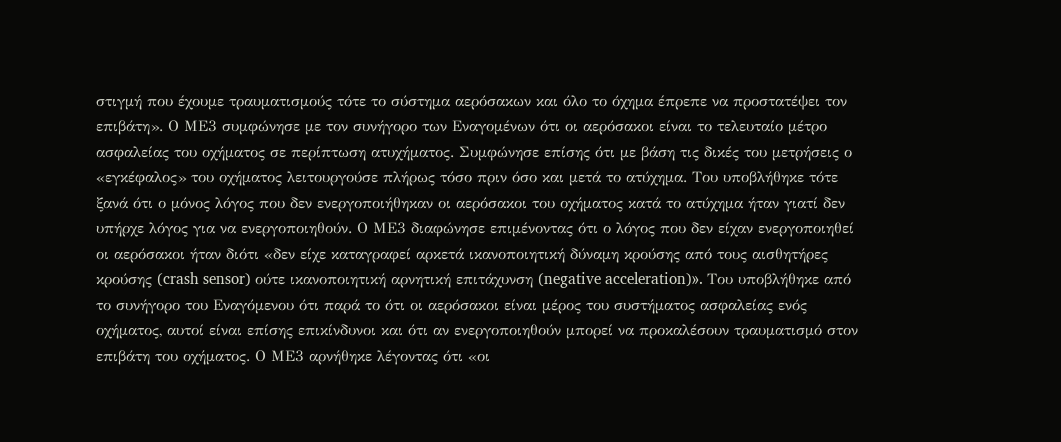στιγμή που έχουμε τραυματισμούς τότε το σύστημα αερόσακων και όλο το όχημα έπρεπε να προστατέψει τον επιβάτη». Ο ΜΕ3 συμφώνησε με τον συνήγορο των Εναγομένων ότι οι αερόσακοι είναι το τελευταίο μέτρο ασφαλείας του οχήματος σε περίπτωση ατυχήματος. Συμφώνησε επίσης ότι με βάση τις δικές του μετρήσεις ο «εγκέφαλος» του οχήματος λειτουργούσε πλήρως τόσο πριν όσο και μετά το ατύχημα. Του υποβλήθηκε τότε ξανά ότι ο μόνος λόγος που δεν ενεργοποιήθηκαν οι αερόσακοι του οχήματος κατά το ατύχημα ήταν γιατί δεν υπήρχε λόγος για να ενεργοποιηθούν. Ο ΜΕ3 διαφώνησε επιμένοντας ότι ο λόγος που δεν είχαν ενεργοποιηθεί οι αερόσακοι ήταν διότι «δεν είχε καταγραφεί αρκετά ικανοποιητική δύναμη κρούσης από τους αισθητήρες κρούσης (crash sensor) ούτε ικανοποιητική αρνητική επιτάχυνση (negative acceleration)». Του υποβλήθηκε από το συνήγορο του Εναγόμενου ότι παρά το ότι οι αερόσακοι είναι μέρος του συστήματος ασφαλείας ενός οχήματος, αυτοί είναι επίσης επικίνδυνοι και ότι αν ενεργοποιηθούν μπορεί να προκαλέσουν τραυματισμό στον επιβάτη του οχήματος. Ο ΜΕ3 αρνήθηκε λέγοντας ότι «οι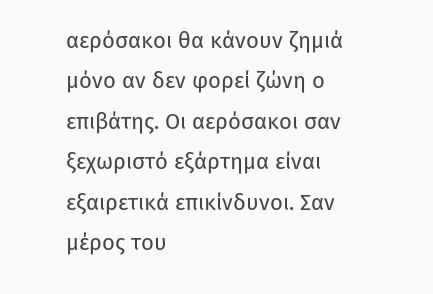αερόσακοι θα κάνουν ζημιά μόνο αν δεν φορεί ζώνη ο επιβάτης. Οι αερόσακοι σαν ξεχωριστό εξάρτημα είναι εξαιρετικά επικίνδυνοι. Σαν μέρος του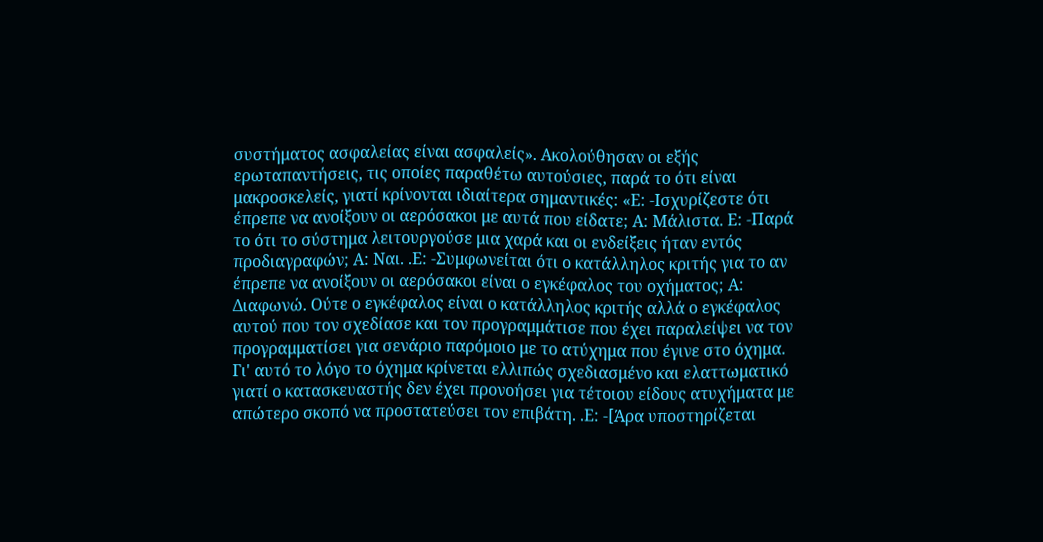συστήματος ασφαλείας είναι ασφαλείς». Ακολούθησαν οι εξής ερωταπαντήσεις, τις οποίες παραθέτω αυτούσιες, παρά το ότι είναι μακροσκελείς, γιατί κρίνονται ιδιαίτερα σημαντικές: «Ε: -Ισχυρίζεστε ότι έπρεπε να ανοίξουν οι αερόσακοι με αυτά που είδατε; Α: Μάλιστα. Ε: -Παρά το ότι το σύστημα λειτουργούσε μια χαρά και οι ενδείξεις ήταν εντός προδιαγραφών; Α: Ναι. .Ε: -Συμφωνείται ότι ο κατάλληλος κριτής για το αν έπρεπε να ανοίξουν οι αερόσακοι είναι ο εγκέφαλος του οχήματος; Α: Διαφωνώ. Ούτε ο εγκέφαλος είναι ο κατάλληλος κριτής αλλά ο εγκέφαλος αυτού που τον σχεδίασε και τον προγραμμάτισε που έχει παραλείψει να τον προγραμματίσει για σενάριο παρόμοιο με το ατύχημα που έγινε στο όχημα. Γι' αυτό το λόγο το όχημα κρίνεται ελλιπώς σχεδιασμένο και ελαττωματικό γιατί ο κατασκευαστής δεν έχει προνοήσει για τέτοιου είδους ατυχήματα με απώτερο σκοπό να προστατεύσει τον επιβάτη. .Ε: -[Άρα υποστηρίζεται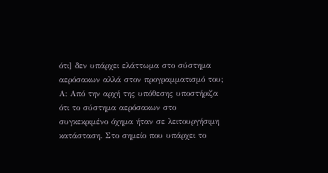ότι] δεν υπάρχει ελάττωμα στο σύστημα αερόσακων αλλά στον προγραμματισμό του; Α: Από την αρχή της υπόθεσης υποστήριζα ότι το σύστημα αερόσακων στο συγκεκριμένο όχημα ήταν σε λειτουργήσιμη κατάσταση. Στο σημείο που υπάρχει το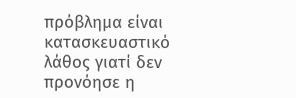πρόβλημα είναι κατασκευαστικό λάθος γιατί δεν προνόησε η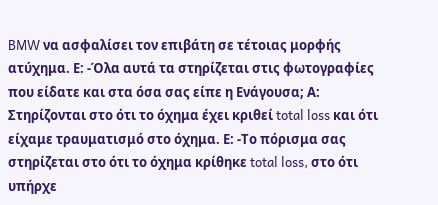BMW να ασφαλίσει τον επιβάτη σε τέτοιας μορφής ατύχημα. Ε: -Όλα αυτά τα στηρίζεται στις φωτογραφίες που είδατε και στα όσα σας είπε η Ενάγουσα; Α: Στηρίζονται στο ότι το όχημα έχει κριθεί total loss και ότι είχαμε τραυματισμό στο όχημα. Ε: -Το πόρισμα σας στηρίζεται στο ότι το όχημα κρίθηκε total loss, στο ότι υπήρχε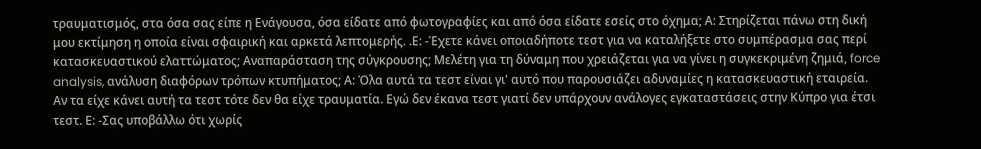τραυματισμός, στα όσα σας είπε η Ενάγουσα, όσα είδατε από φωτογραφίες και από όσα είδατε εσείς στο όχημα; Α: Στηρίζεται πάνω στη δική μου εκτίμηση η οποία είναι σφαιρική και αρκετά λεπτομερής. .Ε: -Έχετε κάνει οποιαδήποτε τεστ για να καταλήξετε στο συμπέρασμα σας περί κατασκευαστικού ελαττώματος; Αναπαράσταση της σύγκρουσης; Μελέτη για τη δύναμη που χρειάζεται για να γίνει η συγκεκριμένη ζημιά, force analysis, ανάλυση διαφόρων τρόπων κτυπήματος; Α: Όλα αυτά τα τεστ είναι γι' αυτό που παρουσιάζει αδυναμίες η κατασκευαστική εταιρεία. Αν τα είχε κάνει αυτή τα τεστ τότε δεν θα είχε τραυματία. Εγώ δεν έκανα τεστ γιατί δεν υπάρχουν ανάλογες εγκαταστάσεις στην Κύπρο για έτσι τεστ. Ε: -Σας υποβάλλω ότι χωρίς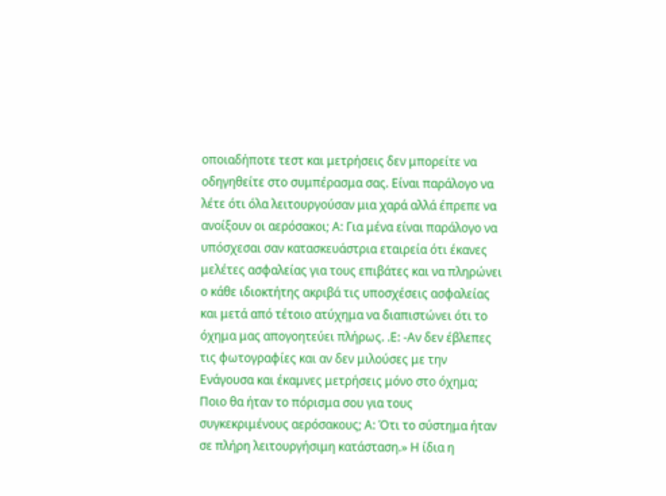οποιαδήποτε τεστ και μετρήσεις δεν μπορείτε να οδηγηθείτε στο συμπέρασμα σας. Είναι παράλογο να λέτε ότι όλα λειτουργούσαν μια χαρά αλλά έπρεπε να ανοίξουν οι αερόσακοι; Α: Για μένα είναι παράλογο να υπόσχεσαι σαν κατασκευάστρια εταιρεία ότι έκανες μελέτες ασφαλείας για τους επιβάτες και να πληρώνει ο κάθε ιδιοκτήτης ακριβά τις υποσχέσεις ασφαλείας και μετά από τέτοιο ατύχημα να διαπιστώνει ότι το όχημα μας απογοητεύει πλήρως. .Ε: -Αν δεν έβλεπες τις φωτογραφίες και αν δεν μιλούσες με την Ενάγουσα και έκαμνες μετρήσεις μόνο στο όχημα; Ποιο θα ήταν το πόρισμα σου για τους συγκεκριμένους αερόσακους; Α: Ότι το σύστημα ήταν σε πλήρη λειτουργήσιμη κατάσταση.» Η ίδια η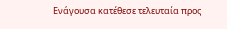Ενάγουσα κατέθεσε τελευταία προς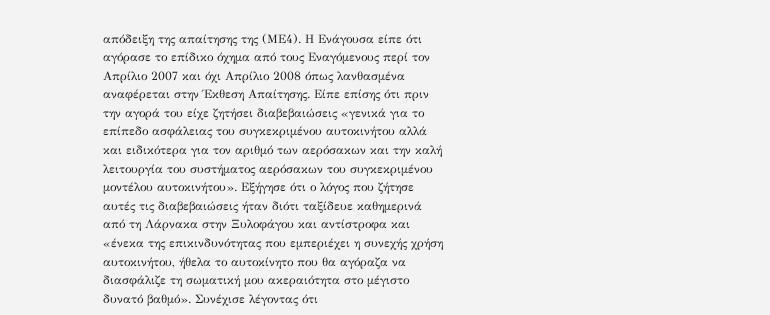απόδειξη της απαίτησης της (ΜΕ4). Η Ενάγουσα είπε ότι αγόρασε το επίδικο όχημα από τους Εναγόμενους περί τον Απρίλιο 2007 και όχι Απρίλιο 2008 όπως λανθασμένα αναφέρεται στην Έκθεση Απαίτησης. Είπε επίσης ότι πριν την αγορά του είχε ζητήσει διαβεβαιώσεις «γενικά για το επίπεδο ασφάλειας του συγκεκριμένου αυτοκινήτου αλλά και ειδικότερα για τον αριθμό των αερόσακων και την καλή λειτουργία του συστήματος αερόσακων του συγκεκριμένου μοντέλου αυτοκινήτου». Εξήγησε ότι ο λόγος που ζήτησε αυτές τις διαβεβαιώσεις ήταν διότι ταξίδευε καθημερινά από τη Λάρνακα στην Ξυλοφάγου και αντίστροφα και «ένεκα της επικινδυνότητας που εμπεριέχει η συνεχής χρήση αυτοκινήτου, ήθελα το αυτοκίνητο που θα αγόραζα να διασφάλιζε τη σωματική μου ακεραιότητα στο μέγιστο δυνατό βαθμό». Συνέχισε λέγοντας ότι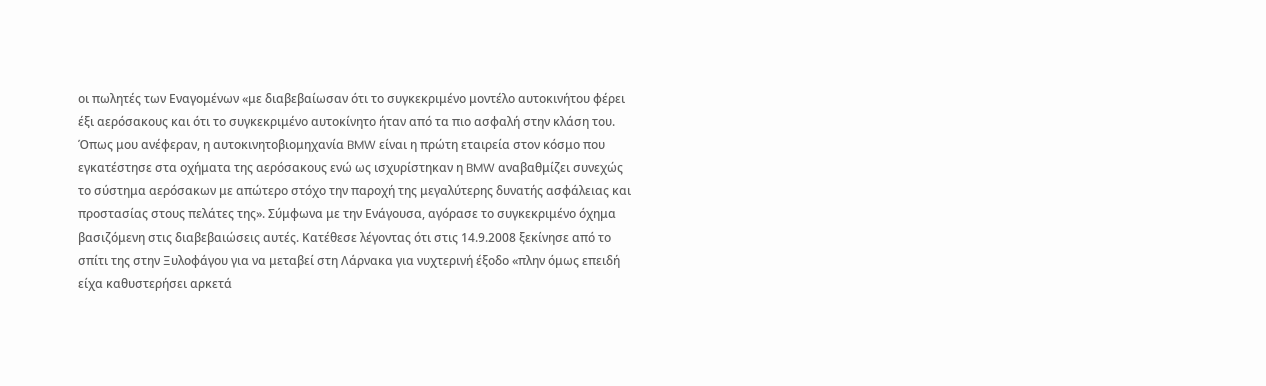οι πωλητές των Εναγομένων «με διαβεβαίωσαν ότι το συγκεκριμένο μοντέλο αυτοκινήτου φέρει έξι αερόσακους και ότι το συγκεκριμένο αυτοκίνητο ήταν από τα πιο ασφαλή στην κλάση του. Όπως μου ανέφεραν, η αυτοκινητοβιομηχανία BMW είναι η πρώτη εταιρεία στον κόσμο που εγκατέστησε στα οχήματα της αερόσακους ενώ ως ισχυρίστηκαν η BMW αναβαθμίζει συνεχώς το σύστημα αερόσακων με απώτερο στόχο την παροχή της μεγαλύτερης δυνατής ασφάλειας και προστασίας στους πελάτες της». Σύμφωνα με την Ενάγουσα, αγόρασε το συγκεκριμένο όχημα βασιζόμενη στις διαβεβαιώσεις αυτές. Κατέθεσε λέγοντας ότι στις 14.9.2008 ξεκίνησε από το σπίτι της στην Ξυλοφάγου για να μεταβεί στη Λάρνακα για νυχτερινή έξοδο «πλην όμως επειδή είχα καθυστερήσει αρκετά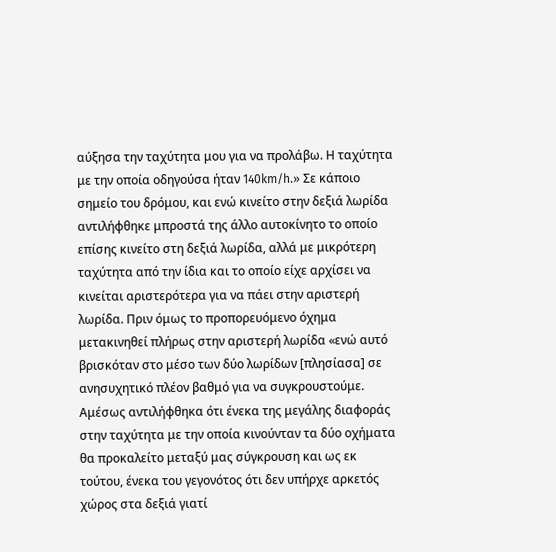αύξησα την ταχύτητα μου για να προλάβω. Η ταχύτητα με την οποία οδηγούσα ήταν 140km/h.» Σε κάποιο σημείο του δρόμου, και ενώ κινείτο στην δεξιά λωρίδα αντιλήφθηκε μπροστά της άλλο αυτοκίνητο το οποίο επίσης κινείτο στη δεξιά λωρίδα, αλλά με μικρότερη ταχύτητα από την ίδια και το οποίο είχε αρχίσει να κινείται αριστερότερα για να πάει στην αριστερή λωρίδα. Πριν όμως το προπορευόμενο όχημα μετακινηθεί πλήρως στην αριστερή λωρίδα «ενώ αυτό βρισκόταν στο μέσο των δύο λωρίδων [πλησίασα] σε ανησυχητικό πλέον βαθμό για να συγκρουστούμε. Αμέσως αντιλήφθηκα ότι ένεκα της μεγάλης διαφοράς στην ταχύτητα με την οποία κινούνταν τα δύο οχήματα θα προκαλείτο μεταξύ μας σύγκρουση και ως εκ τούτου, ένεκα του γεγονότος ότι δεν υπήρχε αρκετός χώρος στα δεξιά γιατί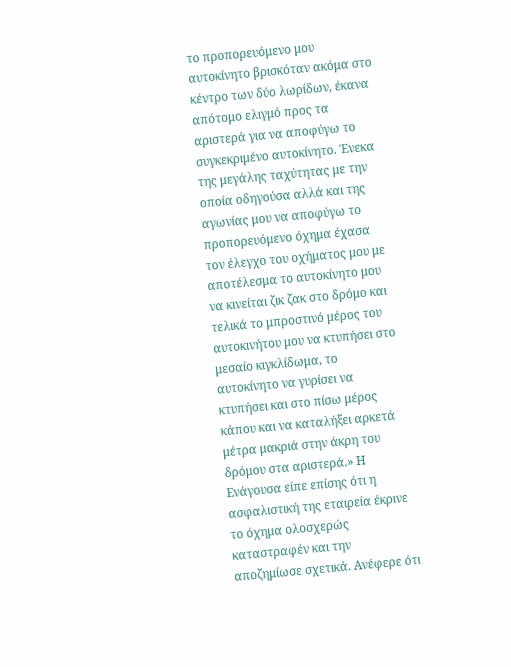το προπορευόμενο μου αυτοκίνητο βρισκόταν ακόμα στο κέντρο των δύο λωρίδων, έκανα απότομο ελιγμό προς τα αριστερά για να αποφύγω το συγκεκριμένο αυτοκίνητο. Ένεκα της μεγάλης ταχύτητας με την οποία οδηγούσα αλλά και της αγωνίας μου να αποφύγω το προπορευόμενο όχημα έχασα τον έλεγχο του οχήματος μου με αποτέλεσμα το αυτοκίνητο μου να κινείται ζικ ζακ στο δρόμο και τελικά το μπροστινό μέρος του αυτοκινήτου μου να κτυπήσει στο μεσαίο κιγκλίδωμα, το αυτοκίνητο να γυρίσει να κτυπήσει και στο πίσω μέρος κάπου και να καταλήξει αρκετά μέτρα μακριά στην άκρη του δρόμου στα αριστερά.» Η Ενάγουσα είπε επίσης ότι η ασφαλιστική της εταιρεία έκρινε το όχημα ολοσχερώς καταστραφέν και την αποζημίωσε σχετικά. Ανέφερε ότι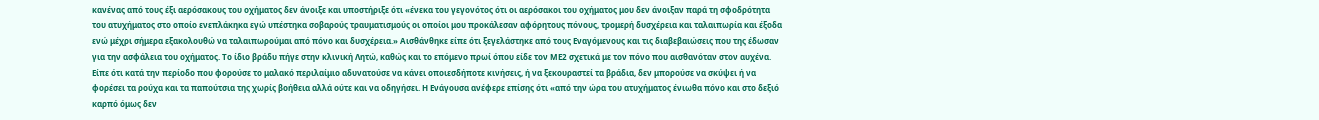κανένας από τους έξι αερόσακους του οχήματος δεν άνοιξε και υποστήριξε ότι «ένεκα του γεγονότος ότι οι αερόσακοι του οχήματος μου δεν άνοιξαν παρά τη σφοδρότητα του ατυχήματος στο οποίο ενεπλάκηκα εγώ υπέστηκα σοβαρούς τραυματισμούς οι οποίοι μου προκάλεσαν αφόρητους πόνους, τρομερή δυσχέρεια και ταλαιπωρία και έξοδα ενώ μέχρι σήμερα εξακολουθώ να ταλαιπωρούμαι από πόνο και δυσχέρεια.» Αισθάνθηκε είπε ότι ξεγελάστηκε από τους Εναγόμενους και τις διαβεβαιώσεις που της έδωσαν για την ασφάλεια του οχήματος. Το ίδιο βράδυ πήγε στην κλινική Λητώ, καθώς και το επόμενο πρωί όπου είδε τον ΜΕ2 σχετικά με τον πόνο που αισθανόταν στον αυχένα. Είπε ότι κατά την περίοδο που φορούσε το μαλακό περιλαίμιο αδυνατούσε να κάνει οποιεσδήποτε κινήσεις, ή να ξεκουραστεί τα βράδια, δεν μπορούσε να σκύψει ή να φορέσει τα ρούχα και τα παπούτσια της χωρίς βοήθεια αλλά ούτε και να οδηγήσει. Η Ενάγουσα ανέφερε επίσης ότι «από την ώρα του ατυχήματος ένιωθα πόνο και στο δεξιό καρπό όμως δεν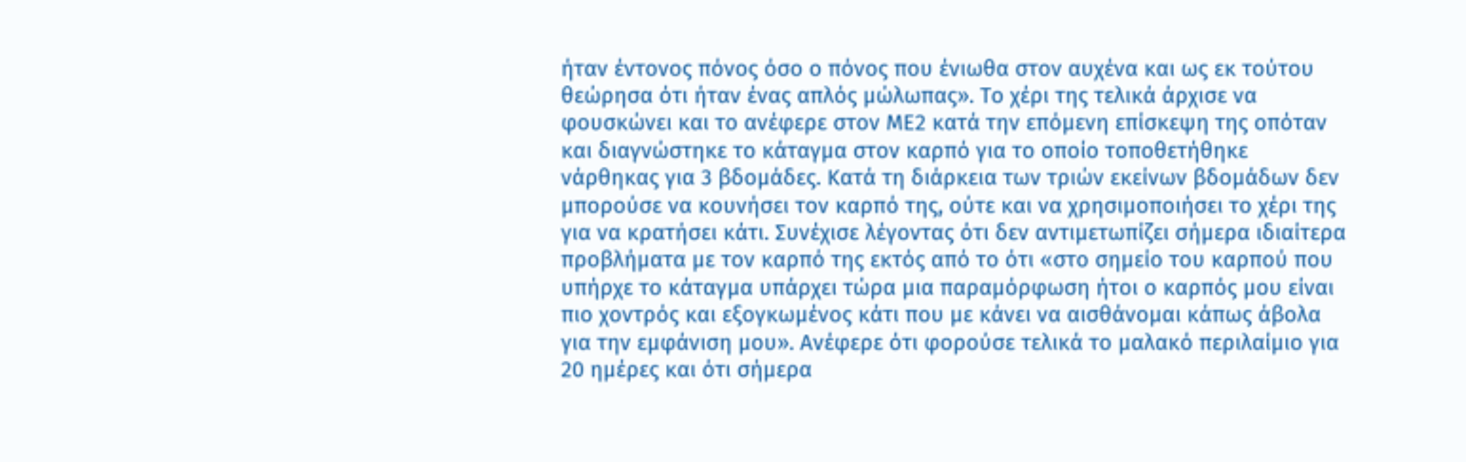ήταν έντονος πόνος όσο ο πόνος που ένιωθα στον αυχένα και ως εκ τούτου θεώρησα ότι ήταν ένας απλός μώλωπας». Το χέρι της τελικά άρχισε να φουσκώνει και το ανέφερε στον ΜΕ2 κατά την επόμενη επίσκεψη της οπόταν και διαγνώστηκε το κάταγμα στον καρπό για το οποίο τοποθετήθηκε νάρθηκας για 3 βδομάδες. Κατά τη διάρκεια των τριών εκείνων βδομάδων δεν μπορούσε να κουνήσει τον καρπό της, ούτε και να χρησιμοποιήσει το χέρι της για να κρατήσει κάτι. Συνέχισε λέγοντας ότι δεν αντιμετωπίζει σήμερα ιδιαίτερα προβλήματα με τον καρπό της εκτός από το ότι «στο σημείο του καρπού που υπήρχε το κάταγμα υπάρχει τώρα μια παραμόρφωση ήτοι ο καρπός μου είναι πιο χοντρός και εξογκωμένος κάτι που με κάνει να αισθάνομαι κάπως άβολα για την εμφάνιση μου». Ανέφερε ότι φορούσε τελικά το μαλακό περιλαίμιο για 20 ημέρες και ότι σήμερα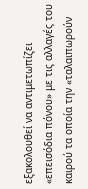εξακολουθεί να αντιμετωπίζει «επεισόδια πόνου» με τις αλλαγές του καιρού τα οποία την «ταλαιπωρούν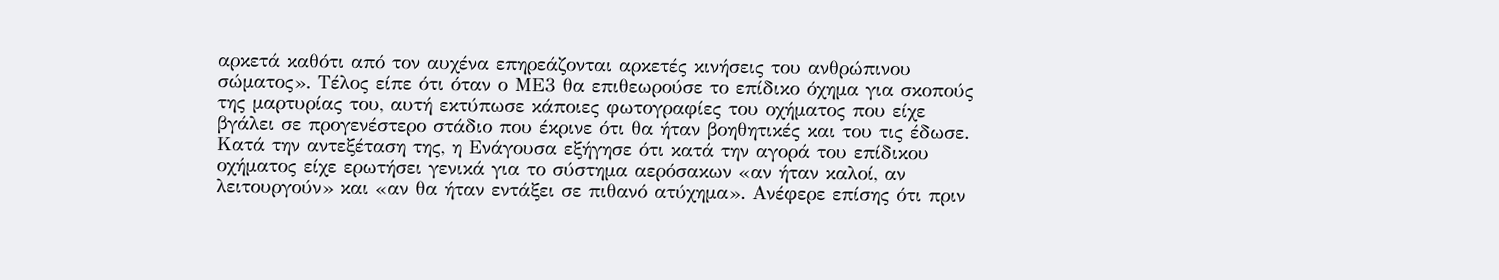αρκετά καθότι από τον αυχένα επηρεάζονται αρκετές κινήσεις του ανθρώπινου σώματος». Τέλος είπε ότι όταν ο ΜΕ3 θα επιθεωρούσε το επίδικο όχημα για σκοπούς της μαρτυρίας του, αυτή εκτύπωσε κάποιες φωτογραφίες του οχήματος που είχε βγάλει σε προγενέστερο στάδιο που έκρινε ότι θα ήταν βοηθητικές και του τις έδωσε. Κατά την αντεξέταση της, η Ενάγουσα εξήγησε ότι κατά την αγορά του επίδικου οχήματος είχε ερωτήσει γενικά για το σύστημα αερόσακων «αν ήταν καλοί, αν λειτουργούν» και «αν θα ήταν εντάξει σε πιθανό ατύχημα». Ανέφερε επίσης ότι πριν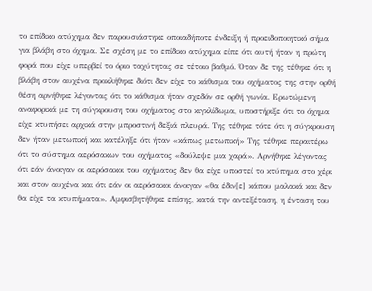το επίδικο ατύχημα δεν παρουσιάστηκε οποιαδήποτε ένδειξη ή προειδοποιητικό σήμα για βλάβη στο όχημα. Σε σχέση με το επίδικο ατύχημα είπε ότι αυτή ήταν η πρώτη φορά που είχε υπερβεί το όριο ταχύτητας σε τέτοιο βαθμό. Όταν δε της τέθηκε ότι η βλάβη στον αυχένα προκλήθηκε διότι δεν είχε το κάθισμα του οχήματος της στην ορθή θέση αρνήθηκε λέγοντας ότι το κάθισμα ήταν σχεδόν σε ορθή γωνία. Ερωτώμενη αναφορικά με τη σύγκρουση του οχήματος στο κιγκλίδωμα, υποστήριξε ότι το όχημα είχε κτυπήσει αρχικά στην μπροστινή δεξιά πλευρά. Της τέθηκε τότε ότι η σύγκρουση δεν ήταν μετωπική και κατέληξε ότι ήταν «κάπως μετωπική» Της τέθηκε περαιτέρω ότι το σύστημα αερόσακων του οχήματος «δούλεψε μια χαρά». Αρνήθηκε λέγοντας ότι εάν άνοιγαν οι αερόσακοι του οχήματος δεν θα είχε υποστεί το κτύπημα στο χέρι και στον αυχένα και ότι εάν οι αερόσακοι άνοιγαν «θα έδιν[ε] κάπου μαλακά και δεν θα είχε τα κτυπήματα». Αμφισβητήθηκε επίσης, κατά την αντεξέταση, η ένταση του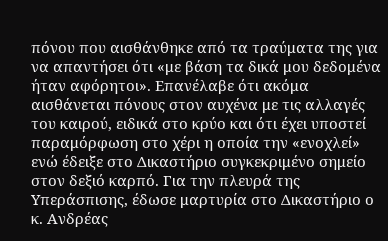πόνου που αισθάνθηκε από τα τραύματα της για να απαντήσει ότι «με βάση τα δικά μου δεδομένα ήταν αφόρητοι». Επανέλαβε ότι ακόμα αισθάνεται πόνους στον αυχένα με τις αλλαγές του καιρού, ειδικά στο κρύο και ότι έχει υποστεί παραμόρφωση στο χέρι η οποία την «ενοχλεί» ενώ έδειξε στο Δικαστήριο συγκεκριμένο σημείο στον δεξιό καρπό. Για την πλευρά της Υπεράσπισης, έδωσε μαρτυρία στο Δικαστήριο ο κ. Ανδρέας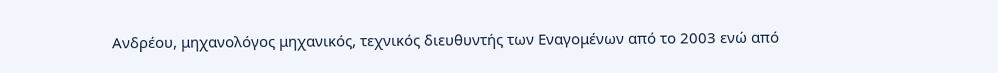Ανδρέου, μηχανολόγος μηχανικός, τεχνικός διευθυντής των Εναγομένων από το 2003 ενώ από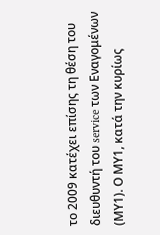το 2009 κατέχει επίσης τη θέση του διευθυντή του service των Εναγομένων (ΜΥ1). Ο ΜΥ1, κατά την κυρίως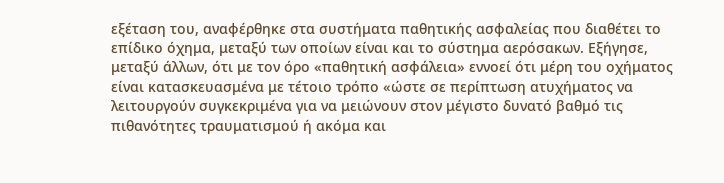εξέταση του, αναφέρθηκε στα συστήματα παθητικής ασφαλείας που διαθέτει το επίδικο όχημα, μεταξύ των οποίων είναι και το σύστημα αερόσακων. Εξήγησε, μεταξύ άλλων, ότι με τον όρο «παθητική ασφάλεια» εννοεί ότι μέρη του οχήματος είναι κατασκευασμένα με τέτοιο τρόπο «ώστε σε περίπτωση ατυχήματος να λειτουργούν συγκεκριμένα για να μειώνουν στον μέγιστο δυνατό βαθμό τις πιθανότητες τραυματισμού ή ακόμα και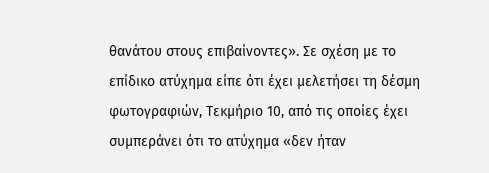θανάτου στους επιβαίνοντες». Σε σχέση με το επίδικο ατύχημα είπε ότι έχει μελετήσει τη δέσμη φωτογραφιών, Τεκμήριο 10, από τις οποίες έχει συμπεράνει ότι το ατύχημα «δεν ήταν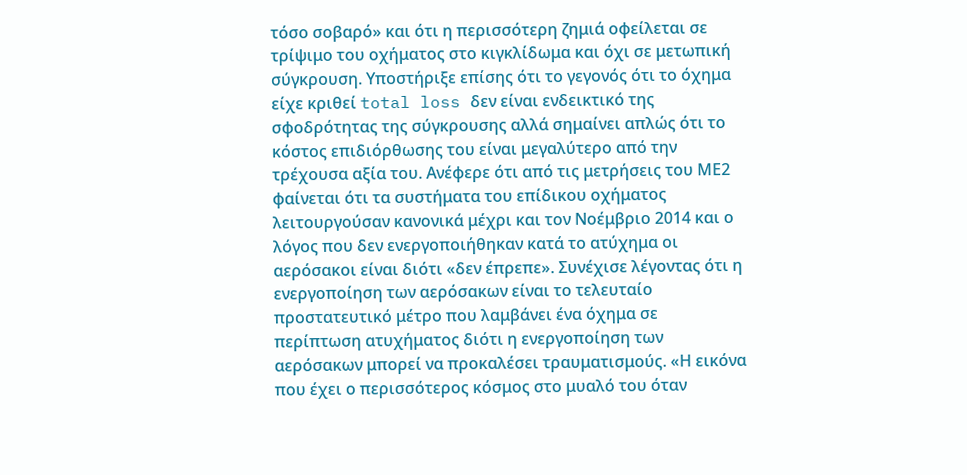τόσο σοβαρό» και ότι η περισσότερη ζημιά οφείλεται σε τρίψιμο του οχήματος στο κιγκλίδωμα και όχι σε μετωπική σύγκρουση. Υποστήριξε επίσης ότι το γεγονός ότι το όχημα είχε κριθεί total loss δεν είναι ενδεικτικό της σφοδρότητας της σύγκρουσης αλλά σημαίνει απλώς ότι το κόστος επιδιόρθωσης του είναι μεγαλύτερο από την τρέχουσα αξία του. Ανέφερε ότι από τις μετρήσεις του ΜΕ2 φαίνεται ότι τα συστήματα του επίδικου οχήματος λειτουργούσαν κανονικά μέχρι και τον Νοέμβριο 2014 και ο λόγος που δεν ενεργοποιήθηκαν κατά το ατύχημα οι αερόσακοι είναι διότι «δεν έπρεπε». Συνέχισε λέγοντας ότι η ενεργοποίηση των αερόσακων είναι το τελευταίο προστατευτικό μέτρο που λαμβάνει ένα όχημα σε περίπτωση ατυχήματος διότι η ενεργοποίηση των αερόσακων μπορεί να προκαλέσει τραυματισμούς. «Η εικόνα που έχει ο περισσότερος κόσμος στο μυαλό του όταν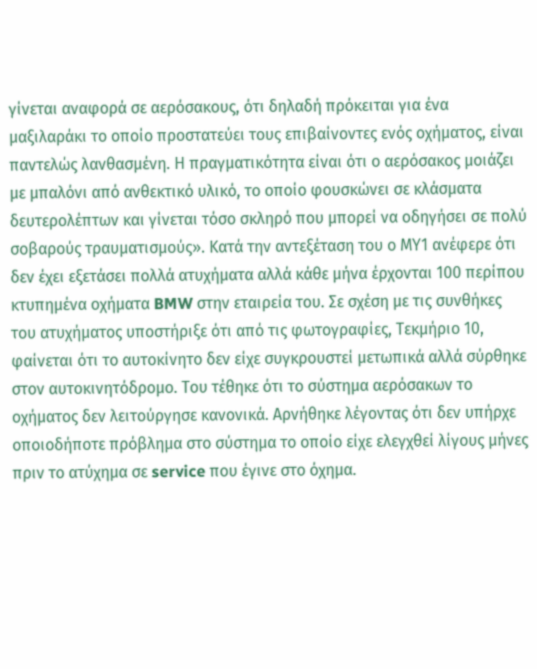γίνεται αναφορά σε αερόσακους, ότι δηλαδή πρόκειται για ένα μαξιλαράκι το οποίο προστατεύει τους επιβαίνοντες ενός οχήματος, είναι παντελώς λανθασμένη. Η πραγματικότητα είναι ότι ο αερόσακος μοιάζει με μπαλόνι από ανθεκτικό υλικό, το οποίο φουσκώνει σε κλάσματα δευτερολέπτων και γίνεται τόσο σκληρό που μπορεί να οδηγήσει σε πολύ σοβαρούς τραυματισμούς». Κατά την αντεξέταση του ο ΜΥ1 ανέφερε ότι δεν έχει εξετάσει πολλά ατυχήματα αλλά κάθε μήνα έρχονται 100 περίπου κτυπημένα οχήματα BMW στην εταιρεία του. Σε σχέση με τις συνθήκες του ατυχήματος υποστήριξε ότι από τις φωτογραφίες, Τεκμήριο 10, φαίνεται ότι το αυτοκίνητο δεν είχε συγκρουστεί μετωπικά αλλά σύρθηκε στον αυτοκινητόδρομο. Του τέθηκε ότι το σύστημα αερόσακων το οχήματος δεν λειτούργησε κανονικά. Αρνήθηκε λέγοντας ότι δεν υπήρχε οποιοδήποτε πρόβλημα στο σύστημα το οποίο είχε ελεγχθεί λίγους μήνες πριν το ατύχημα σε service που έγινε στο όχημα.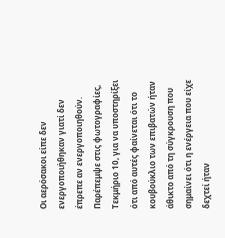Οι αερόσακοι είπε δεν ενεργοποιήθηκαν γιατί δεν έπρεπε αν ενεργοποιηθούν. Παρέπεμψε στις φωτογραφίες, Τεκμήριο 10, για να υποστηρίξει ότι από αυτές φαίνεται ότι το κουβούκλιο των επιβατών ήταν άθικτο από τη σύγκρουση που σημαίνει ότι η ενέργεια που είχε δεχτεί ήταν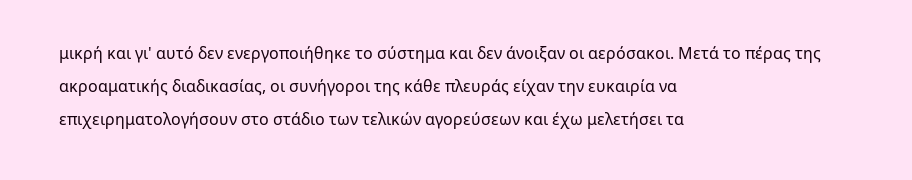μικρή και γι' αυτό δεν ενεργοποιήθηκε το σύστημα και δεν άνοιξαν οι αερόσακοι. Μετά το πέρας της ακροαματικής διαδικασίας, οι συνήγοροι της κάθε πλευράς είχαν την ευκαιρία να επιχειρηματολογήσουν στο στάδιο των τελικών αγορεύσεων και έχω μελετήσει τα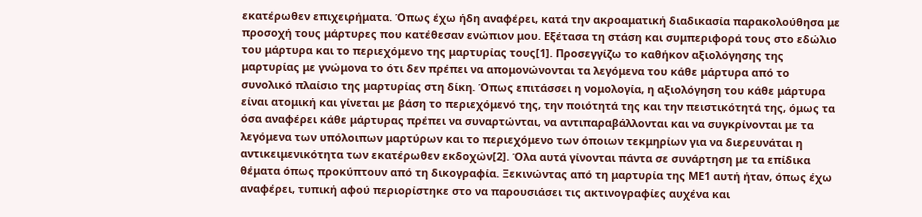εκατέρωθεν επιχειρήματα. Όπως έχω ήδη αναφέρει, κατά την ακροαματική διαδικασία παρακολούθησα με προσοχή τους μάρτυρες που κατέθεσαν ενώπιον μου. Εξέτασα τη στάση και συμπεριφορά τους στο εδώλιο του μάρτυρα και το περιεχόμενο της μαρτυρίας τους[1]. Προσεγγίζω το καθήκον αξιολόγησης της μαρτυρίας με γνώμονα το ότι δεν πρέπει να απομονώνονται τα λεγόμενα του κάθε μάρτυρα από το συνολικό πλαίσιο της μαρτυρίας στη δίκη. Όπως επιτάσσει η νομολογία, η αξιολόγηση του κάθε μάρτυρα είναι ατομική και γίνεται με βάση το περιεχόμενό της, την ποιότητά της και την πειστικότητά της, όμως τα όσα αναφέρει κάθε μάρτυρας πρέπει να συναρτώνται, να αντιπαραβάλλονται και να συγκρίνονται με τα λεγόμενα των υπόλοιπων μαρτύρων και το περιεχόμενο των όποιων τεκμηρίων για να διερευνάται η αντικειμενικότητα των εκατέρωθεν εκδοχών[2]. Όλα αυτά γίνονται πάντα σε συνάρτηση με τα επίδικα θέματα όπως προκύπτουν από τη δικογραφία. Ξεκινώντας από τη μαρτυρία της ΜΕ1 αυτή ήταν, όπως έχω αναφέρει, τυπική αφού περιορίστηκε στο να παρουσιάσει τις ακτινογραφίες αυχένα και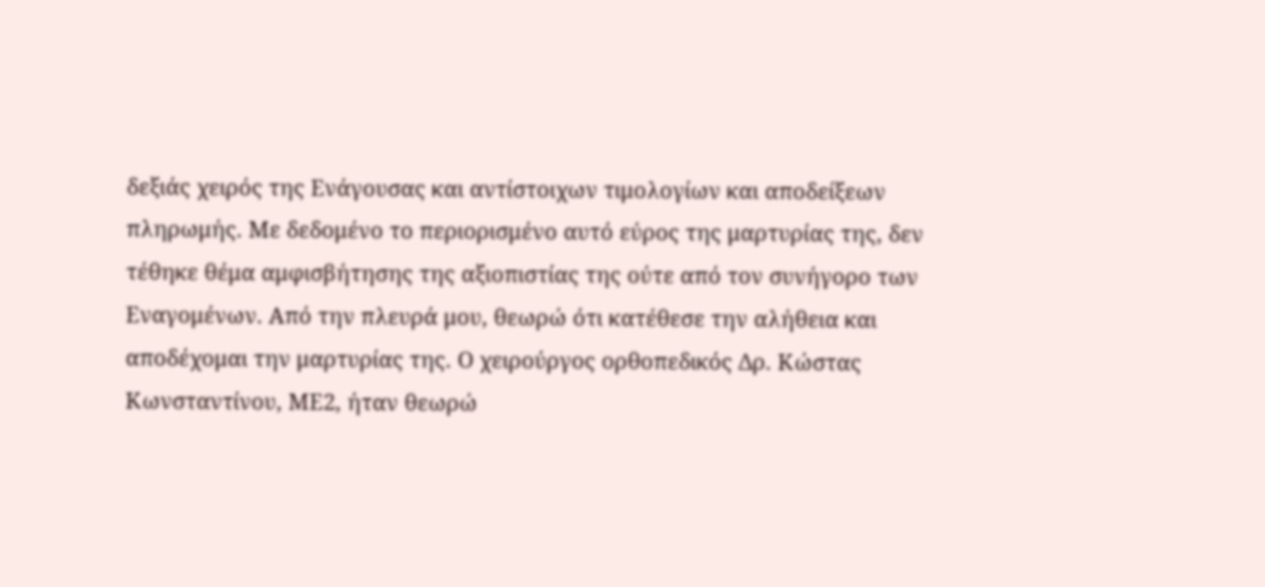δεξιάς χειρός της Ενάγουσας και αντίστοιχων τιμολογίων και αποδείξεων πληρωμής. Με δεδομένο το περιορισμένο αυτό εύρος της μαρτυρίας της, δεν τέθηκε θέμα αμφισβήτησης της αξιοπιστίας της ούτε από τον συνήγορο των Εναγομένων. Από την πλευρά μου, θεωρώ ότι κατέθεσε την αλήθεια και αποδέχομαι την μαρτυρίας της. Ο χειρούργος ορθοπεδικός Δρ. Κώστας Κωνσταντίνου, ΜΕ2, ήταν θεωρώ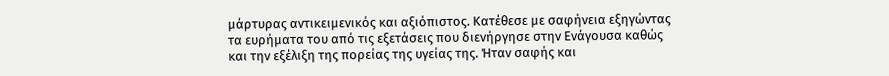μάρτυρας αντικειμενικός και αξιόπιστος. Κατέθεσε με σαφήνεια εξηγώντας τα ευρήματα του από τις εξετάσεις που διενήργησε στην Ενάγουσα καθώς και την εξέλιξη της πορείας της υγείας της. Ήταν σαφής και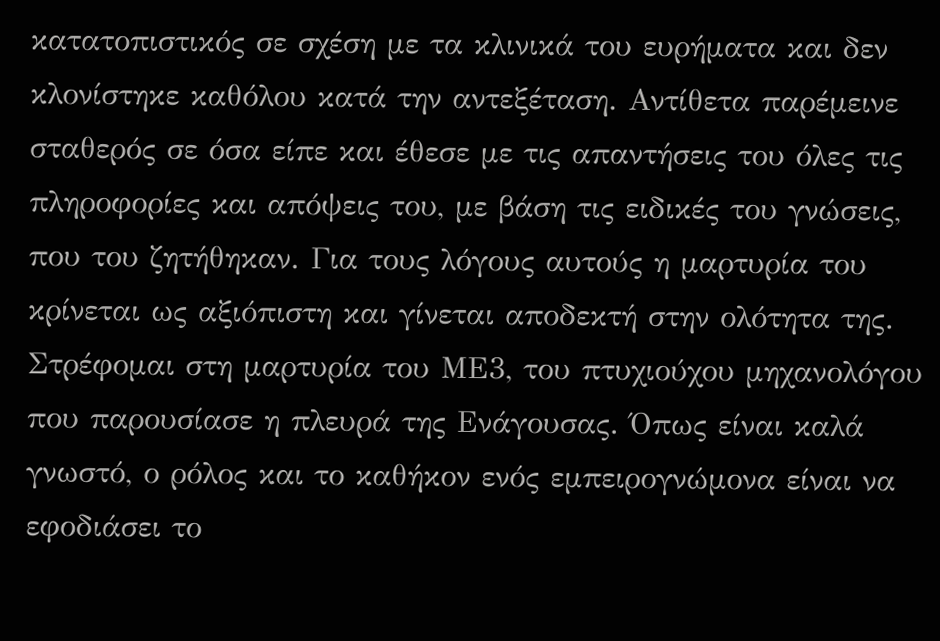κατατοπιστικός σε σχέση με τα κλινικά του ευρήματα και δεν κλονίστηκε καθόλου κατά την αντεξέταση. Αντίθετα παρέμεινε σταθερός σε όσα είπε και έθεσε με τις απαντήσεις του όλες τις πληροφορίες και απόψεις του, με βάση τις ειδικές του γνώσεις, που του ζητήθηκαν. Για τους λόγους αυτούς η μαρτυρία του κρίνεται ως αξιόπιστη και γίνεται αποδεκτή στην ολότητα της. Στρέφομαι στη μαρτυρία του ΜΕ3, του πτυχιούχου μηχανολόγου που παρουσίασε η πλευρά της Ενάγουσας. Όπως είναι καλά γνωστό, ο ρόλος και το καθήκον ενός εμπειρογνώμονα είναι να εφοδιάσει το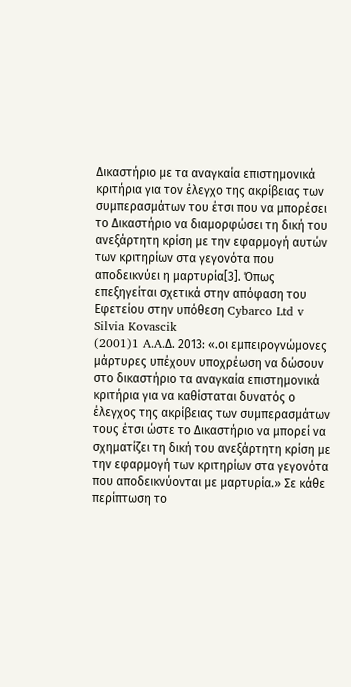Δικαστήριο με τα αναγκαία επιστημονικά κριτήρια για τον έλεγχο της ακρίβειας των συμπερασμάτων του έτσι που να μπορέσει το Δικαστήριο να διαμορφώσει τη δική του ανεξάρτητη κρίση με την εφαρμογή αυτών των κριτηρίων στα γεγονότα που αποδεικνύει η μαρτυρία[3]. Όπως επεξηγείται σχετικά στην απόφαση του Εφετείου στην υπόθεση Cybarco Ltd v Silvia Kovascik
(2001)1 A.A.Δ. 2013: «.οι εμπειρογνώμονες μάρτυρες υπέχουν υποχρέωση να δώσουν στο δικαστήριο τα αναγκαία επιστημονικά κριτήρια για να καθίσταται δυνατός ο έλεγχος της ακρίβειας των συμπερασμάτων τους έτσι ώστε το Δικαστήριο να μπορεί να σχηματίζει τη δική του ανεξάρτητη κρίση με την εφαρμογή των κριτηρίων στα γεγονότα που αποδεικνύονται με μαρτυρία.» Σε κάθε περίπτωση το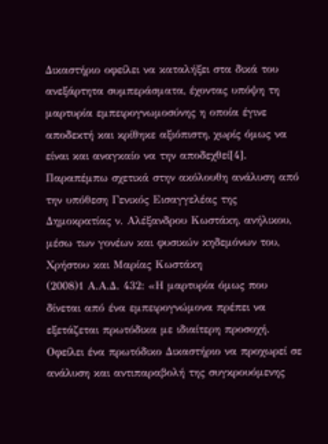Δικαστήριο οφείλει να καταλήξει στα δικά του ανεξάρτητα συμπεράσματα, έχοντας υπόψη τη μαρτυρία εμπειρογνωμοσύνης η οποία έγινε αποδεκτή και κρίθηκε αξιόπιστη, χωρίς όμως να είναι και αναγκαίο να την αποδεχθεί[4]. Παραπέμπω σχετικά στην ακόλουθη ανάλυση από την υπόθεση Γενικός Εισαγγελέας της Δημοκρατίας ν. Αλέξανδρου Κωστάκη, ανήλικου, μέσω των γονέων και φυσικών κηδεμόνων του, Χρήστου και Μαρίας Κωστάκη
(2008)1 Α.Α.Δ. 432: «Η μαρτυρία όμως που δίνεται από ένα εμπειρογνώμονα πρέπει να εξετάζεται πρωτόδικα με ιδιαίτερη προσοχή. Οφείλει ένα πρωτόδικο Δικαστήριο να προχωρεί σε ανάλυση και αντιπαραβολή της συγκρουόμενης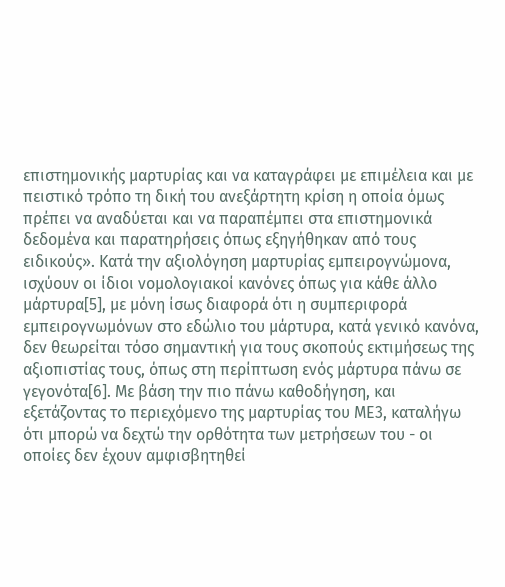επιστημονικής μαρτυρίας και να καταγράφει με επιμέλεια και με πειστικό τρόπο τη δική του ανεξάρτητη κρίση η οποία όμως πρέπει να αναδύεται και να παραπέμπει στα επιστημονικά δεδομένα και παρατηρήσεις όπως εξηγήθηκαν από τους ειδικούς». Κατά την αξιολόγηση μαρτυρίας εμπειρογνώμονα, ισχύουν οι ίδιοι νομολογιακοί κανόνες όπως για κάθε άλλο μάρτυρα[5], με μόνη ίσως διαφορά ότι η συμπεριφορά εμπειρογνωμόνων στο εδώλιο του μάρτυρα, κατά γενικό κανόνα, δεν θεωρείται τόσο σημαντική για τους σκοπούς εκτιμήσεως της αξιοπιστίας τους, όπως στη περίπτωση ενός μάρτυρα πάνω σε γεγονότα[6]. Με βάση την πιο πάνω καθοδήγηση, και εξετάζοντας το περιεχόμενο της μαρτυρίας του ΜΕ3, καταλήγω ότι μπορώ να δεχτώ την ορθότητα των μετρήσεων του - οι οποίες δεν έχουν αμφισβητηθεί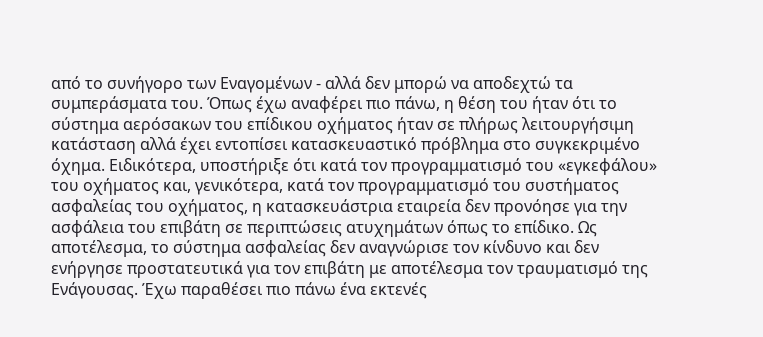από το συνήγορο των Εναγομένων - αλλά δεν μπορώ να αποδεχτώ τα συμπεράσματα του. Όπως έχω αναφέρει πιο πάνω, η θέση του ήταν ότι το σύστημα αερόσακων του επίδικου οχήματος ήταν σε πλήρως λειτουργήσιμη κατάσταση αλλά έχει εντοπίσει κατασκευαστικό πρόβλημα στο συγκεκριμένο όχημα. Ειδικότερα, υποστήριξε ότι κατά τον προγραμματισμό του «εγκεφάλου» του οχήματος και, γενικότερα, κατά τον προγραμματισμό του συστήματος ασφαλείας του οχήματος, η κατασκευάστρια εταιρεία δεν προνόησε για την ασφάλεια του επιβάτη σε περιπτώσεις ατυχημάτων όπως το επίδικο. Ως αποτέλεσμα, το σύστημα ασφαλείας δεν αναγνώρισε τον κίνδυνο και δεν ενήργησε προστατευτικά για τον επιβάτη με αποτέλεσμα τον τραυματισμό της Ενάγουσας. Έχω παραθέσει πιο πάνω ένα εκτενές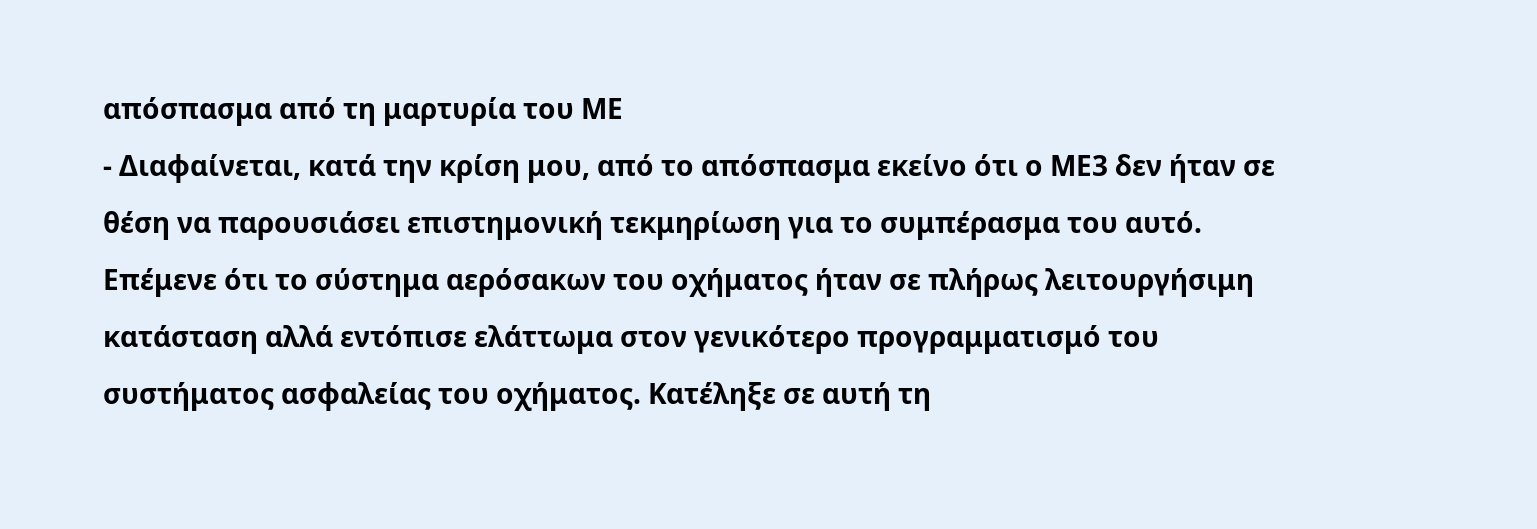απόσπασμα από τη μαρτυρία του ΜΕ
- Διαφαίνεται, κατά την κρίση μου, από το απόσπασμα εκείνο ότι ο ΜΕ3 δεν ήταν σε θέση να παρουσιάσει επιστημονική τεκμηρίωση για το συμπέρασμα του αυτό. Επέμενε ότι το σύστημα αερόσακων του οχήματος ήταν σε πλήρως λειτουργήσιμη κατάσταση αλλά εντόπισε ελάττωμα στον γενικότερο προγραμματισμό του συστήματος ασφαλείας του οχήματος. Κατέληξε σε αυτή τη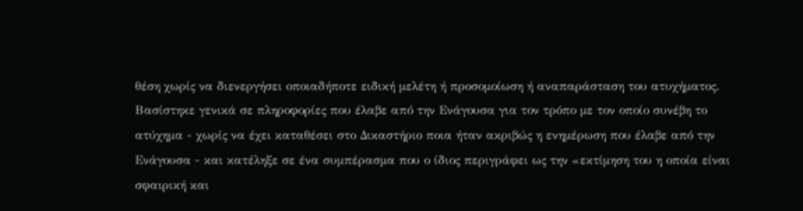θέση χωρίς να διενεργήσει οποιαδήποτε ειδική μελέτη ή προσομοίωση ή αναπαράσταση του ατυχήματος. Βασίστηκε γενικά σε πληροφορίες που έλαβε από την Ενάγουσα για τον τρόπο με τον οποίο συνέβη το ατύχημα - χωρίς να έχει καταθέσει στο Δικαστήριο ποια ήταν ακριβώς η ενημέρωση που έλαβε από την Ενάγουσα - και κατέληξε σε ένα συμπέρασμα που ο ίδιος περιγράφει ως την «εκτίμηση του η οποία είναι σφαιρική και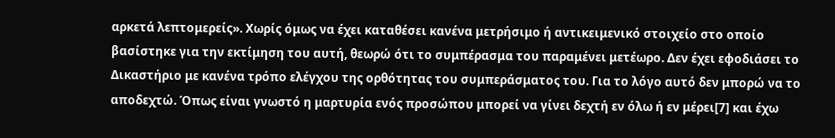αρκετά λεπτομερείς». Χωρίς όμως να έχει καταθέσει κανένα μετρήσιμο ή αντικειμενικό στοιχείο στο οποίο βασίστηκε για την εκτίμηση του αυτή, θεωρώ ότι το συμπέρασμα του παραμένει μετέωρο. Δεν έχει εφοδιάσει το Δικαστήριο με κανένα τρόπο ελέγχου της ορθότητας του συμπεράσματος του. Για το λόγο αυτό δεν μπορώ να το αποδεχτώ. Όπως είναι γνωστό η μαρτυρία ενός προσώπου μπορεί να γίνει δεχτή εν όλω ή εν μέρει[7] και έχω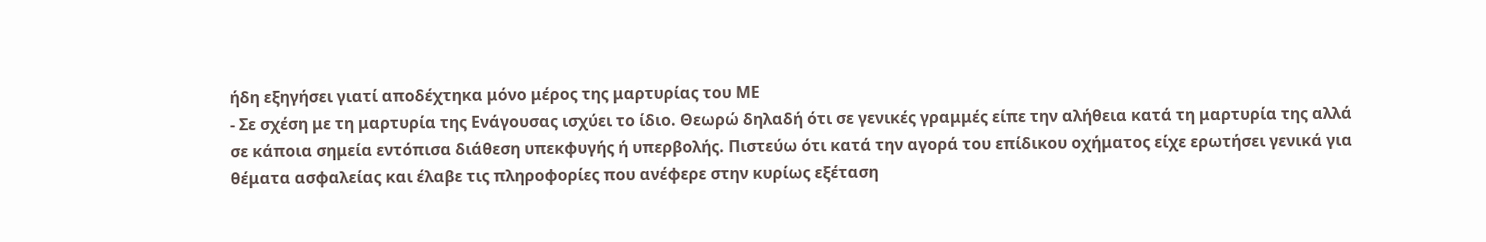ήδη εξηγήσει γιατί αποδέχτηκα μόνο μέρος της μαρτυρίας του ΜΕ
- Σε σχέση με τη μαρτυρία της Ενάγουσας ισχύει το ίδιο. Θεωρώ δηλαδή ότι σε γενικές γραμμές είπε την αλήθεια κατά τη μαρτυρία της αλλά σε κάποια σημεία εντόπισα διάθεση υπεκφυγής ή υπερβολής. Πιστεύω ότι κατά την αγορά του επίδικου οχήματος είχε ερωτήσει γενικά για θέματα ασφαλείας και έλαβε τις πληροφορίες που ανέφερε στην κυρίως εξέταση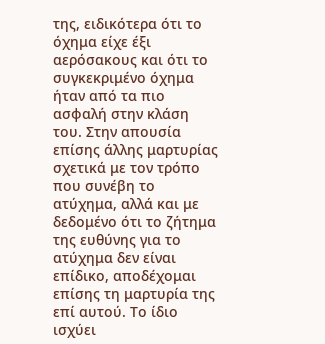της, ειδικότερα ότι το όχημα είχε έξι αερόσακους και ότι το συγκεκριμένο όχημα ήταν από τα πιο ασφαλή στην κλάση του. Στην απουσία επίσης άλλης μαρτυρίας σχετικά με τον τρόπο που συνέβη το ατύχημα, αλλά και με δεδομένο ότι το ζήτημα της ευθύνης για το ατύχημα δεν είναι επίδικο, αποδέχομαι επίσης τη μαρτυρία της επί αυτού. Το ίδιο ισχύει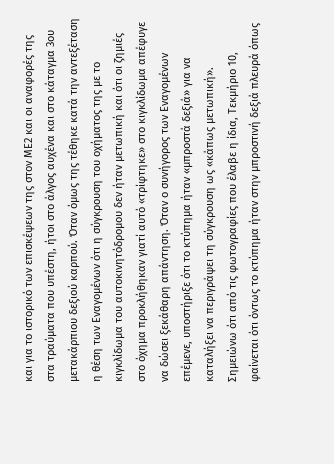και για το ιστορικό των επισκέψεων της στον ΜΕ2 και οι αναφορές της στα τραύματα που υπέστη, ήτοι στο άλγος αυχένα και στο κάταγμα 3ου μετακάρπιου δεξιού καρπού. Όταν όμως της τέθηκε κατά την αντεξέταση η θέση των Εναγομένων ότι η σύγκρουση του οχήματος της με το κιγκλίδωμα του αυτοκινητόδρομου δεν ήταν μετωπική και ότι οι ζημιές στο όχημα προκλήθηκαν γιατί αυτό «τρίφτηκε» στο κιγκλίδωμα απέφυγε να δώσει ξεκάθαρη απάντηση. Όταν ο συνήγορος των Εναγομένων επέμενε, υποστήριξε ότι το κτύπημα ήταν «μπροστά δεξιά» για να καταλήξει να περιγράψει τη σύγκρουση ως «κάπως μετωπική». Σημειώνω ότι από τις φωτογραφίες που έλαβε η ίδια, Τεκμήριο 10, φαίνεται ότι όντως το κτύπημα ήταν στην μπροστινή δεξιά πλευρά όπως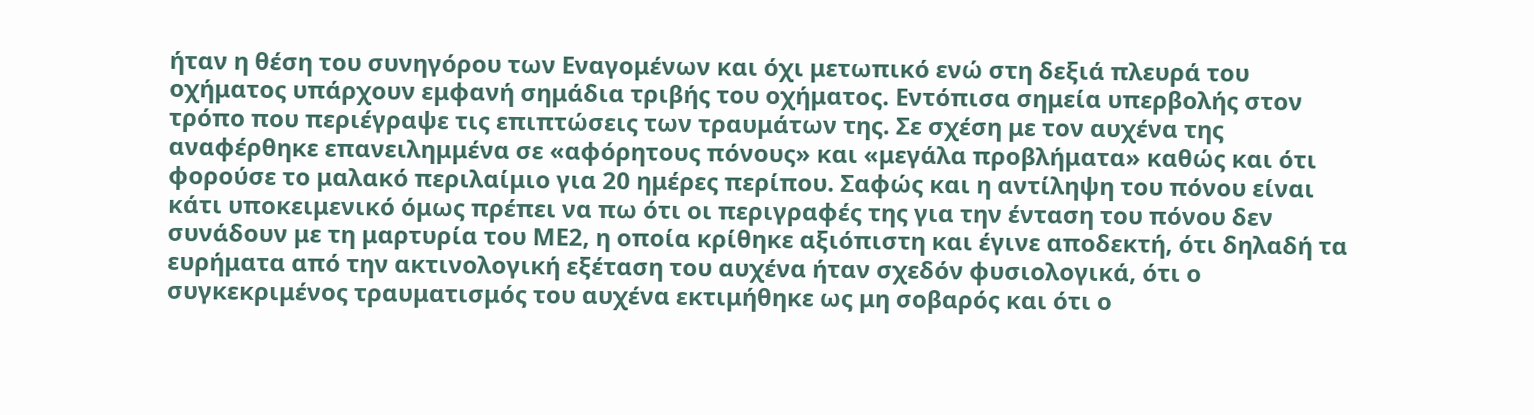ήταν η θέση του συνηγόρου των Εναγομένων και όχι μετωπικό ενώ στη δεξιά πλευρά του οχήματος υπάρχουν εμφανή σημάδια τριβής του οχήματος. Εντόπισα σημεία υπερβολής στον τρόπο που περιέγραψε τις επιπτώσεις των τραυμάτων της. Σε σχέση με τον αυχένα της αναφέρθηκε επανειλημμένα σε «αφόρητους πόνους» και «μεγάλα προβλήματα» καθώς και ότι φορούσε το μαλακό περιλαίμιο για 20 ημέρες περίπου. Σαφώς και η αντίληψη του πόνου είναι κάτι υποκειμενικό όμως πρέπει να πω ότι οι περιγραφές της για την ένταση του πόνου δεν συνάδουν με τη μαρτυρία του ΜΕ2, η οποία κρίθηκε αξιόπιστη και έγινε αποδεκτή, ότι δηλαδή τα ευρήματα από την ακτινολογική εξέταση του αυχένα ήταν σχεδόν φυσιολογικά, ότι ο συγκεκριμένος τραυματισμός του αυχένα εκτιμήθηκε ως μη σοβαρός και ότι ο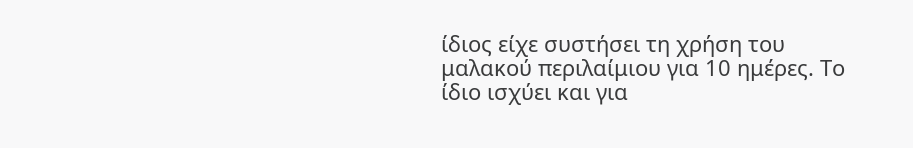ίδιος είχε συστήσει τη χρήση του μαλακού περιλαίμιου για 10 ημέρες. Το ίδιο ισχύει και για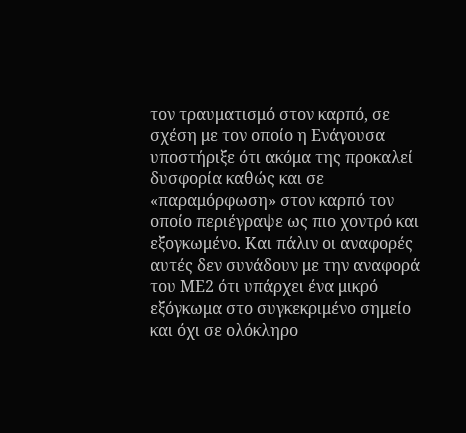τον τραυματισμό στον καρπό, σε σχέση με τον οποίο η Ενάγουσα υποστήριξε ότι ακόμα της προκαλεί δυσφορία καθώς και σε «παραμόρφωση» στον καρπό τον οποίο περιέγραψε ως πιο χοντρό και εξογκωμένο. Και πάλιν οι αναφορές αυτές δεν συνάδουν με την αναφορά του ΜΕ2 ότι υπάρχει ένα μικρό εξόγκωμα στο συγκεκριμένο σημείο και όχι σε ολόκληρο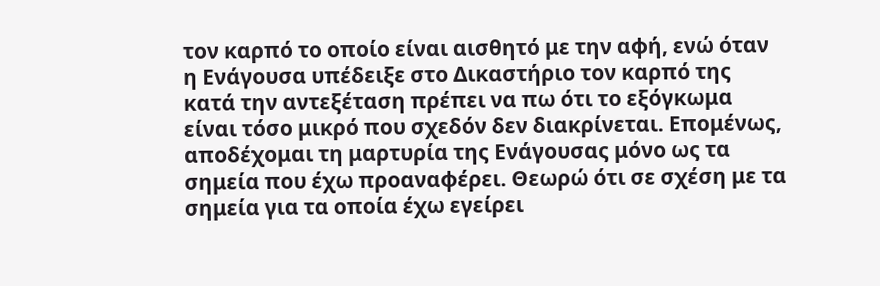τον καρπό το οποίο είναι αισθητό με την αφή, ενώ όταν η Ενάγουσα υπέδειξε στο Δικαστήριο τον καρπό της κατά την αντεξέταση πρέπει να πω ότι το εξόγκωμα είναι τόσο μικρό που σχεδόν δεν διακρίνεται. Επομένως, αποδέχομαι τη μαρτυρία της Ενάγουσας μόνο ως τα σημεία που έχω προαναφέρει. Θεωρώ ότι σε σχέση με τα σημεία για τα οποία έχω εγείρει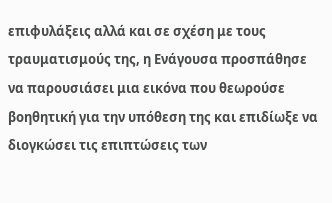επιφυλάξεις αλλά και σε σχέση με τους τραυματισμούς της, η Ενάγουσα προσπάθησε να παρουσιάσει μια εικόνα που θεωρούσε βοηθητική για την υπόθεση της και επιδίωξε να διογκώσει τις επιπτώσεις των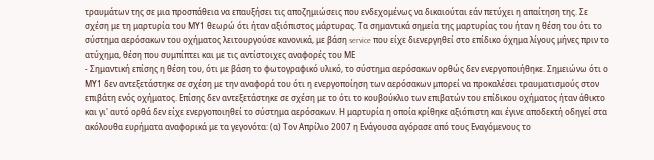τραυμάτων της σε μια προσπάθεια να επαυξήσει τις αποζημιώσεις που ενδεχομένως να δικαιούται εάν πετύχει η απαίτηση της. Σε σχέση με τη μαρτυρία του ΜΥ1 θεωρώ ότι ήταν αξιόπιστος μάρτυρας. Τα σημαντικά σημεία της μαρτυρίας του ήταν η θέση του ότι το σύστημα αερόσακων του οχήματος λειτουργούσε κανονικά, με βάση service που είχε διενεργηθεί στο επίδικο όχημα λίγους μήνες πριν το ατύχημα, θέση που συμπίπτει και με τις αντίστοιχες αναφορές του ΜΕ
- Σημαντική επίσης η θέση του, ότι με βάση το φωτογραφικό υλικό, το σύστημα αερόσακων ορθώς δεν ενεργοποιήθηκε. Σημειώνω ότι ο ΜΥ1 δεν αντεξετάστηκε σε σχέση με την αναφορά του ότι η ενεργοποίηση των αερόσακων μπορεί να προκαλέσει τραυματισμούς στον επιβάτη ενός οχήματος. Επίσης δεν αντεξετάστηκε σε σχέση με το ότι το κουβούκλιο των επιβατών του επίδικου οχήματος ήταν άθικτο και γι' αυτό ορθά δεν είχε ενεργοποιηθεί το σύστημα αερόσακων. Η μαρτυρία η οποία κρίθηκε αξιόπιστη και έγινε αποδεκτή οδηγεί στα ακόλουθα ευρήματα αναφορικά με τα γεγονότα: (α) Τον Απρίλιο 2007 η Ενάγουσα αγόρασε από τους Εναγόμενους το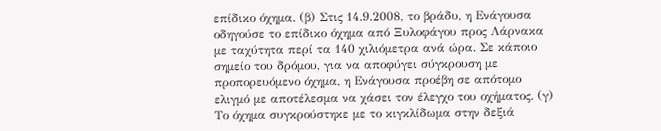επίδικο όχημα. (β) Στις 14.9.2008, το βράδυ, η Ενάγουσα οδηγούσε το επίδικο όχημα από Ξυλοφάγου προς Λάρνακα με ταχύτητα περί τα 140 χιλιόμετρα ανά ώρα. Σε κάποιο σημείο του δρόμου, για να αποφύγει σύγκρουση με προπορευόμενο όχημα, η Ενάγουσα προέβη σε απότομο ελιγμό με αποτέλεσμα να χάσει τον έλεγχο του οχήματος. (γ) Το όχημα συγκρούστηκε με το κιγκλίδωμα στην δεξιά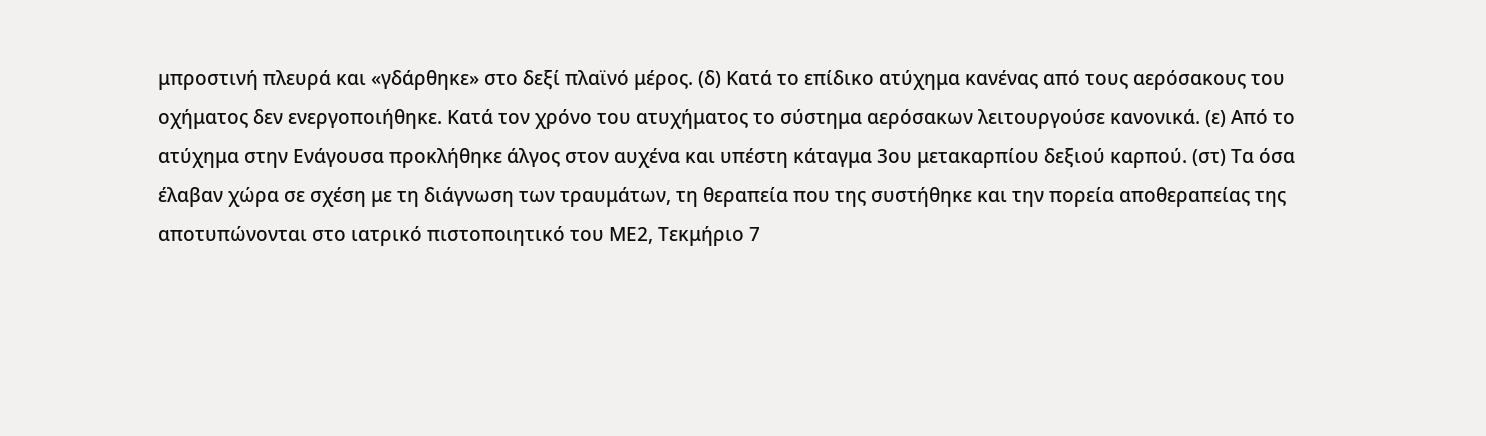μπροστινή πλευρά και «γδάρθηκε» στο δεξί πλαϊνό μέρος. (δ) Κατά το επίδικο ατύχημα κανένας από τους αερόσακους του οχήματος δεν ενεργοποιήθηκε. Κατά τον χρόνο του ατυχήματος το σύστημα αερόσακων λειτουργούσε κανονικά. (ε) Από το ατύχημα στην Ενάγουσα προκλήθηκε άλγος στον αυχένα και υπέστη κάταγμα 3ου μετακαρπίου δεξιού καρπού. (στ) Τα όσα έλαβαν χώρα σε σχέση με τη διάγνωση των τραυμάτων, τη θεραπεία που της συστήθηκε και την πορεία αποθεραπείας της αποτυπώνονται στο ιατρικό πιστοποιητικό του ΜΕ2, Τεκμήριο 7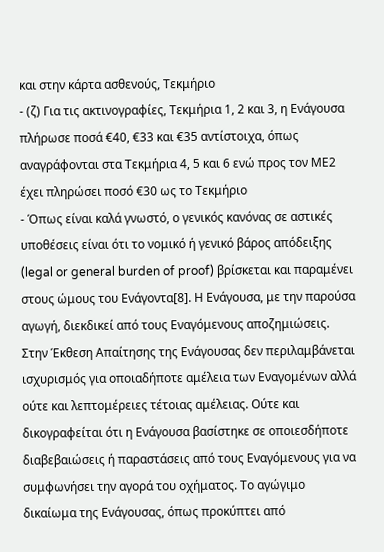και στην κάρτα ασθενούς, Τεκμήριο
- (ζ) Για τις ακτινογραφίες, Τεκμήρια 1, 2 και 3, η Ενάγουσα πλήρωσε ποσά €40, €33 και €35 αντίστοιχα, όπως αναγράφονται στα Τεκμήρια 4, 5 και 6 ενώ προς τον ΜΕ2 έχει πληρώσει ποσό €30 ως το Τεκμήριο
- Όπως είναι καλά γνωστό, ο γενικός κανόνας σε αστικές υποθέσεις είναι ότι το νομικό ή γενικό βάρος απόδειξης (legal or general burden of proof) βρίσκεται και παραμένει στους ώμους του Ενάγοντα[8]. Η Ενάγουσα, με την παρούσα αγωγή, διεκδικεί από τους Εναγόμενους αποζημιώσεις. Στην Έκθεση Απαίτησης της Ενάγουσας δεν περιλαμβάνεται ισχυρισμός για οποιαδήποτε αμέλεια των Εναγομένων αλλά ούτε και λεπτομέρειες τέτοιας αμέλειας. Ούτε και δικογραφείται ότι η Ενάγουσα βασίστηκε σε οποιεσδήποτε διαβεβαιώσεις ή παραστάσεις από τους Εναγόμενους για να συμφωνήσει την αγορά του οχήματος. Το αγώγιμο δικαίωμα της Ενάγουσας, όπως προκύπτει από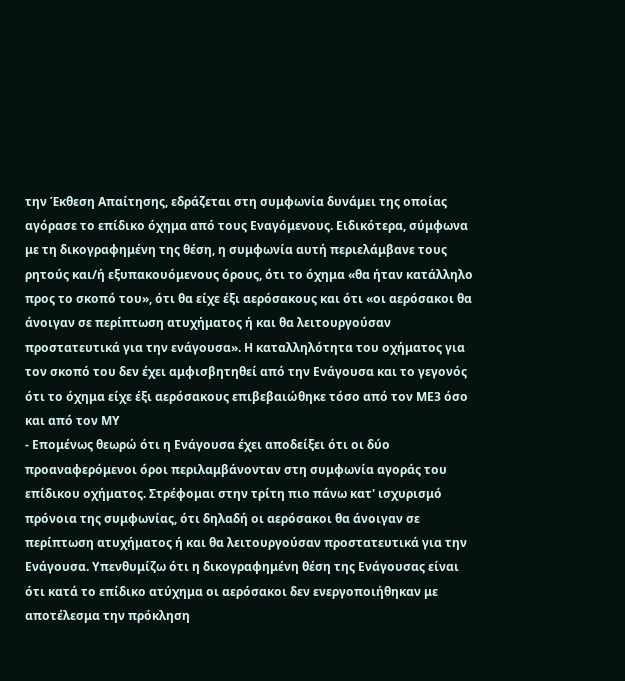την Έκθεση Απαίτησης, εδράζεται στη συμφωνία δυνάμει της οποίας αγόρασε το επίδικο όχημα από τους Εναγόμενους. Ειδικότερα, σύμφωνα με τη δικογραφημένη της θέση, η συμφωνία αυτή περιελάμβανε τους ρητούς και/ή εξυπακουόμενους όρους, ότι το όχημα «θα ήταν κατάλληλο προς το σκοπό του», ότι θα είχε έξι αερόσακους και ότι «οι αερόσακοι θα άνοιγαν σε περίπτωση ατυχήματος ή και θα λειτουργούσαν προστατευτικά για την ενάγουσα». Η καταλληλότητα του οχήματος για τον σκοπό του δεν έχει αμφισβητηθεί από την Ενάγουσα και το γεγονός ότι το όχημα είχε έξι αερόσακους επιβεβαιώθηκε τόσο από τον ΜΕ3 όσο και από τον ΜΥ
- Επομένως θεωρώ ότι η Ενάγουσα έχει αποδείξει ότι οι δύο προαναφερόμενοι όροι περιλαμβάνονταν στη συμφωνία αγοράς του επίδικου οχήματος. Στρέφομαι στην τρίτη πιο πάνω κατ' ισχυρισμό πρόνοια της συμφωνίας, ότι δηλαδή οι αερόσακοι θα άνοιγαν σε περίπτωση ατυχήματος ή και θα λειτουργούσαν προστατευτικά για την Ενάγουσα. Υπενθυμίζω ότι η δικογραφημένη θέση της Ενάγουσας είναι ότι κατά το επίδικο ατύχημα οι αερόσακοι δεν ενεργοποιήθηκαν με αποτέλεσμα την πρόκληση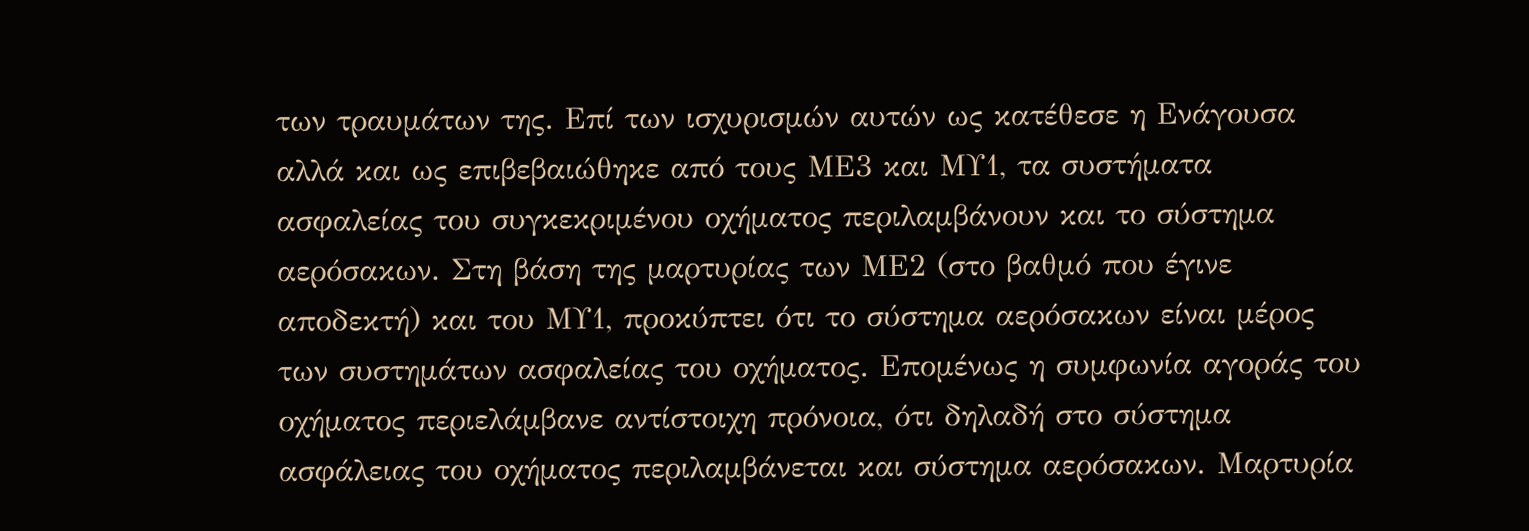των τραυμάτων της. Επί των ισχυρισμών αυτών ως κατέθεσε η Ενάγουσα αλλά και ως επιβεβαιώθηκε από τους ΜΕ3 και ΜΥ1, τα συστήματα ασφαλείας του συγκεκριμένου οχήματος περιλαμβάνουν και το σύστημα αερόσακων. Στη βάση της μαρτυρίας των ΜΕ2 (στο βαθμό που έγινε αποδεκτή) και του ΜΥ1, προκύπτει ότι το σύστημα αερόσακων είναι μέρος των συστημάτων ασφαλείας του οχήματος. Επομένως η συμφωνία αγοράς του οχήματος περιελάμβανε αντίστοιχη πρόνοια, ότι δηλαδή στο σύστημα ασφάλειας του οχήματος περιλαμβάνεται και σύστημα αερόσακων. Μαρτυρία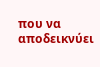που να αποδεικνύει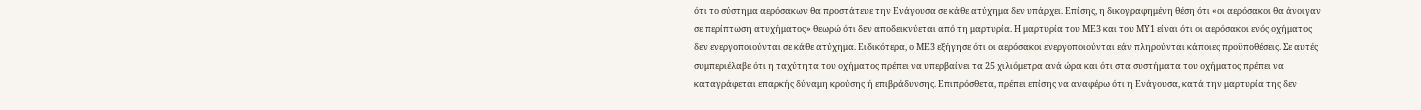ότι το σύστημα αερόσακων θα προστάτευε την Ενάγουσα σε κάθε ατύχημα δεν υπάρχει. Επίσης, η δικογραφημένη θέση ότι «οι αερόσακοι θα άνοιγαν σε περίπτωση ατυχήματος» θεωρώ ότι δεν αποδεικνύεται από τη μαρτυρία. Η μαρτυρία του ΜΕ3 και του ΜΥ1 είναι ότι οι αερόσακοι ενός οχήματος δεν ενεργοποιούνται σε κάθε ατύχημα. Ειδικότερα, ο ΜΕ3 εξήγησε ότι οι αερόσακοι ενεργοποιούνται εάν πληρούνται κάποιες προϋποθέσεις. Σε αυτές συμπεριέλαβε ότι η ταχύτητα του οχήματος πρέπει να υπερβαίνει τα 25 χιλιόμετρα ανά ώρα και ότι στα συστήματα του οχήματος πρέπει να καταγράφεται επαρκής δύναμη κρούσης ή επιβράδυνσης. Επιπρόσθετα, πρέπει επίσης να αναφέρω ότι η Ενάγουσα, κατά την μαρτυρία της δεν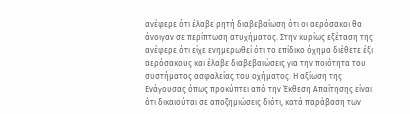ανέφερε ότι έλαβε ρητή διαβεβαίωση ότι οι αερόσακοι θα άνοιγαν σε περίπτωση ατυχήματος. Στην κυρίως εξέταση της ανέφερε ότι είχε ενημερωθεί ότι το επίδικο όχημα διέθετε έξι αερόσακους και έλαβε διαβεβαιώσεις για την ποιότητα του συστήματος ασφαλείας του οχήματος. Η αξίωση της Ενάγουσας όπως προκύπτει από την Έκθεση Απαίτησης είναι ότι δικαιούται σε αποζημιώσεις διότι, κατά παράβαση των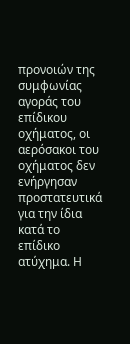προνοιών της συμφωνίας αγοράς του επίδικου οχήματος, οι αερόσακοι του οχήματος δεν ενήργησαν προστατευτικά για την ίδια κατά το επίδικο ατύχημα. Η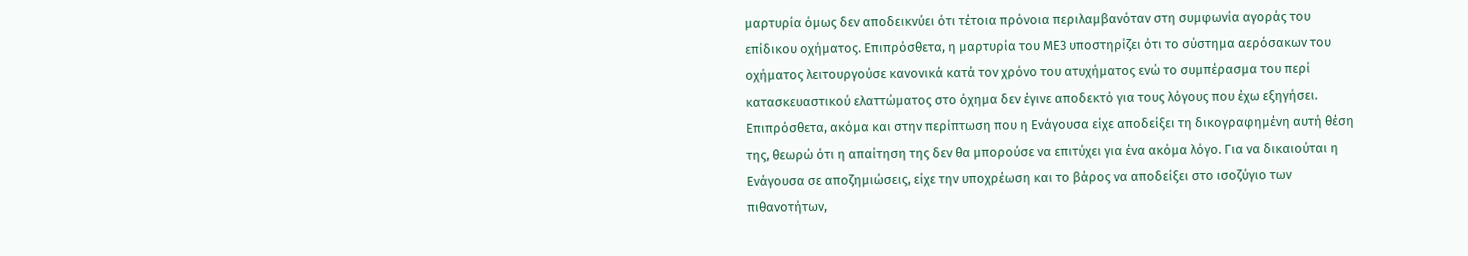μαρτυρία όμως δεν αποδεικνύει ότι τέτοια πρόνοια περιλαμβανόταν στη συμφωνία αγοράς του επίδικου οχήματος. Επιπρόσθετα, η μαρτυρία του ΜΕ3 υποστηρίζει ότι το σύστημα αερόσακων του οχήματος λειτουργούσε κανονικά κατά τον χρόνο του ατυχήματος ενώ το συμπέρασμα του περί κατασκευαστικού ελαττώματος στο όχημα δεν έγινε αποδεκτό για τους λόγους που έχω εξηγήσει. Επιπρόσθετα, ακόμα και στην περίπτωση που η Ενάγουσα είχε αποδείξει τη δικογραφημένη αυτή θέση της, θεωρώ ότι η απαίτηση της δεν θα μπορούσε να επιτύχει για ένα ακόμα λόγο. Για να δικαιούται η Ενάγουσα σε αποζημιώσεις, είχε την υποχρέωση και το βάρος να αποδείξει στο ισοζύγιο των πιθανοτήτων,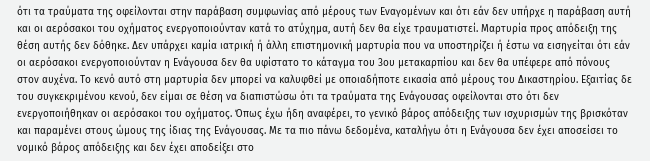ότι τα τραύματα της οφείλονται στην παράβαση συμφωνίας από μέρους των Εναγομένων και ότι εάν δεν υπήρχε η παράβαση αυτή και οι αερόσακοι του οχήματος ενεργοποιούνταν κατά το ατύχημα, αυτή δεν θα είχε τραυματιστεί. Μαρτυρία προς απόδειξη της θέση αυτής δεν δόθηκε. Δεν υπάρχει καμία ιατρική ή άλλη επιστημονική μαρτυρία που να υποστηρίζει ή έστω να εισηγείται ότι εάν οι αερόσακοι ενεργοποιούνταν η Ενάγουσα δεν θα υφίστατο το κάταγμα του 3ου μετακαρπίου και δεν θα υπέφερε από πόνους στον αυχένα. Το κενό αυτό στη μαρτυρία δεν μπορεί να καλυφθεί με οποιαδήποτε εικασία από μέρους του Δικαστηρίου. Εξαιτίας δε του συγκεκριμένου κενού, δεν είμαι σε θέση να διαπιστώσω ότι τα τραύματα της Ενάγουσας οφείλονται στο ότι δεν ενεργοποιήθηκαν οι αερόσακοι του οχήματος. Όπως έχω ήδη αναφέρει, το γενικό βάρος απόδειξης των ισχυρισμών της βρισκόταν και παραμένει στους ώμους της ίδιας της Ενάγουσας. Με τα πιο πάνω δεδομένα, καταλήγω ότι η Ενάγουσα δεν έχει αποσείσει το νομικό βάρος απόδειξης και δεν έχει αποδείξει στο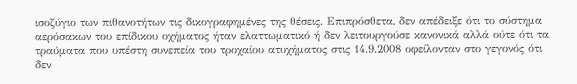ισοζύγιο των πιθανοτήτων τις δικογραφημένες της θέσεις. Επιπρόσθετα, δεν απέδειξε ότι το σύστημα αερόσακων του επίδικου οχήματος ήταν ελαττωματικό ή δεν λειτουργούσε κανονικά αλλά ούτε ότι τα τραύματα που υπέστη συνεπεία του τροχαίου ατυχήματος στις 14.9.2008 οφείλονταν στο γεγονός ότι δεν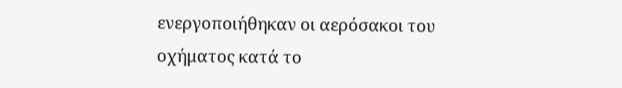ενεργοποιήθηκαν οι αερόσακοι του οχήματος κατά το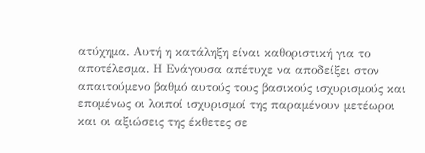ατύχημα. Αυτή η κατάληξη είναι καθοριστική για το αποτέλεσμα. Η Ενάγουσα απέτυχε να αποδείξει στον απαιτούμενο βαθμό αυτούς τους βασικούς ισχυρισμούς και επομένως οι λοιποί ισχυρισμοί της παραμένουν μετέωροι και οι αξιώσεις της έκθετες σε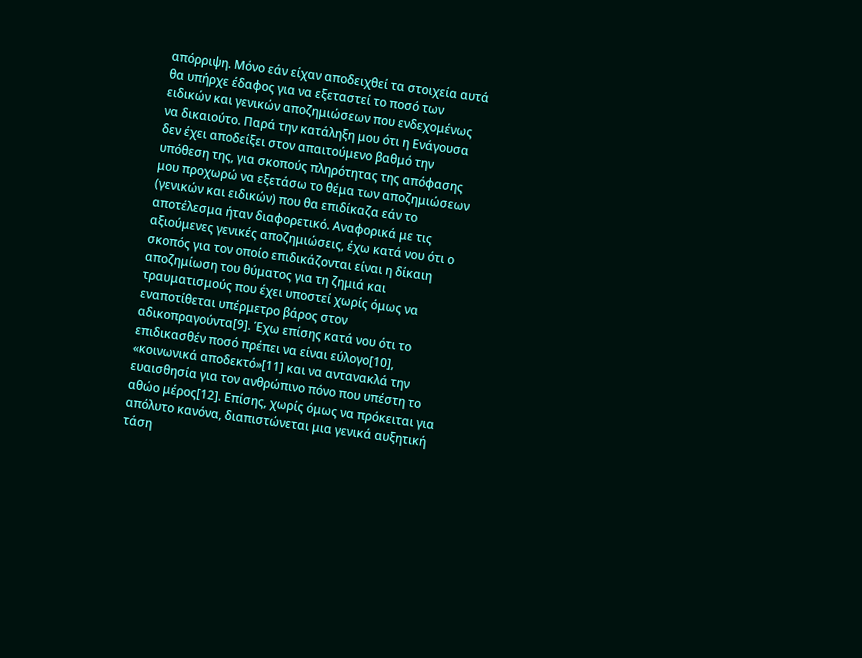απόρριψη. Μόνο εάν είχαν αποδειχθεί τα στοιχεία αυτά θα υπήρχε έδαφος για να εξεταστεί το ποσό των ειδικών και γενικών αποζημιώσεων που ενδεχομένως να δικαιούτο. Παρά την κατάληξη μου ότι η Ενάγουσα δεν έχει αποδείξει στον απαιτούμενο βαθμό την υπόθεση της, για σκοπούς πληρότητας της απόφασης μου προχωρώ να εξετάσω το θέμα των αποζημιώσεων (γενικών και ειδικών) που θα επιδίκαζα εάν το αποτέλεσμα ήταν διαφορετικό. Αναφορικά με τις αξιούμενες γενικές αποζημιώσεις, έχω κατά νου ότι ο σκοπός για τον οποίο επιδικάζονται είναι η δίκαιη αποζημίωση του θύματος για τη ζημιά και τραυματισμούς που έχει υποστεί χωρίς όμως να εναποτίθεται υπέρμετρο βάρος στον αδικοπραγούντα[9]. Έχω επίσης κατά νου ότι το επιδικασθέν ποσό πρέπει να είναι εύλογο[10], «κοινωνικά αποδεκτό»[11] και να αντανακλά την ευαισθησία για τον ανθρώπινο πόνο που υπέστη το αθώο μέρος[12]. Επίσης, χωρίς όμως να πρόκειται για απόλυτο κανόνα, διαπιστώνεται μια γενικά αυξητική τάση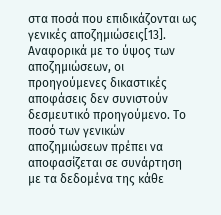στα ποσά που επιδικάζονται ως γενικές αποζημιώσεις[13]. Αναφορικά με το ύψος των αποζημιώσεων, οι προηγούμενες δικαστικές αποφάσεις δεν συνιστούν δεσμευτικό προηγούμενο. Το ποσό των γενικών αποζημιώσεων πρέπει να αποφασίζεται σε συνάρτηση με τα δεδομένα της κάθε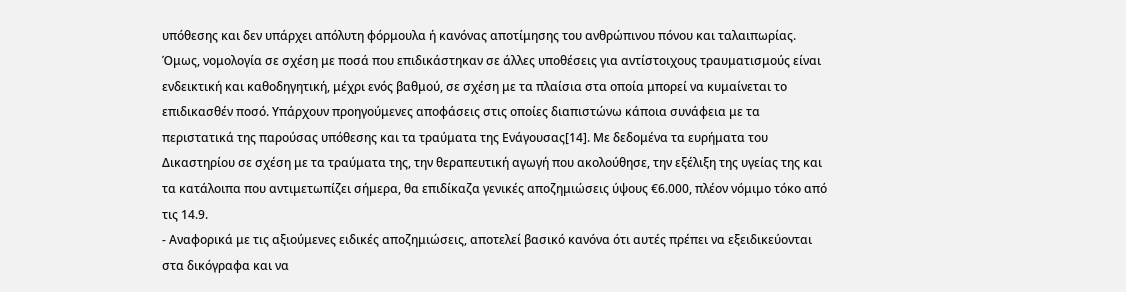υπόθεσης και δεν υπάρχει απόλυτη φόρμουλα ή κανόνας αποτίμησης του ανθρώπινου πόνου και ταλαιπωρίας. Όμως, νομολογία σε σχέση με ποσά που επιδικάστηκαν σε άλλες υποθέσεις για αντίστοιχους τραυματισμούς είναι ενδεικτική και καθοδηγητική, μέχρι ενός βαθμού, σε σχέση με τα πλαίσια στα οποία μπορεί να κυμαίνεται το επιδικασθέν ποσό. Υπάρχουν προηγούμενες αποφάσεις στις οποίες διαπιστώνω κάποια συνάφεια με τα περιστατικά της παρούσας υπόθεσης και τα τραύματα της Ενάγουσας[14]. Με δεδομένα τα ευρήματα του Δικαστηρίου σε σχέση με τα τραύματα της, την θεραπευτική αγωγή που ακολούθησε, την εξέλιξη της υγείας της και τα κατάλοιπα που αντιμετωπίζει σήμερα, θα επιδίκαζα γενικές αποζημιώσεις ύψους €6.000, πλέον νόμιμο τόκο από τις 14.9.
- Αναφορικά με τις αξιούμενες ειδικές αποζημιώσεις, αποτελεί βασικό κανόνα ότι αυτές πρέπει να εξειδικεύονται στα δικόγραφα και να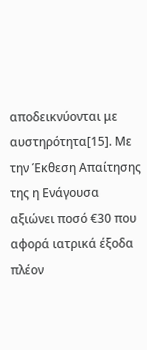αποδεικνύονται με αυστηρότητα[15]. Με την Έκθεση Απαίτησης της η Ενάγουσα αξιώνει ποσό €30 που αφορά ιατρικά έξοδα πλέον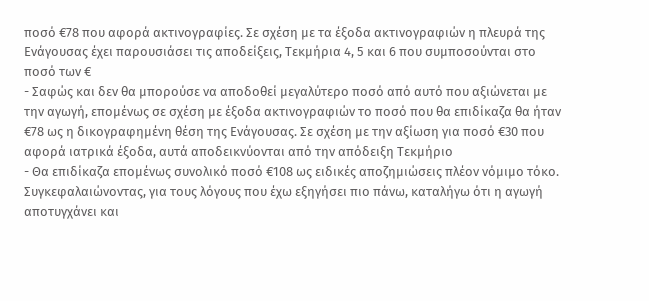ποσό €78 που αφορά ακτινογραφίες. Σε σχέση με τα έξοδα ακτινογραφιών η πλευρά της Ενάγουσας έχει παρουσιάσει τις αποδείξεις, Τεκμήρια 4, 5 και 6 που συμποσούνται στο ποσό των €
- Σαφώς και δεν θα μπορούσε να αποδοθεί μεγαλύτερο ποσό από αυτό που αξιώνεται με την αγωγή, επομένως σε σχέση με έξοδα ακτινογραφιών το ποσό που θα επιδίκαζα θα ήταν €78 ως η δικογραφημένη θέση της Ενάγουσας. Σε σχέση με την αξίωση για ποσό €30 που αφορά ιατρικά έξοδα, αυτά αποδεικνύονται από την απόδειξη Τεκμήριο
- Θα επιδίκαζα επομένως συνολικό ποσό €108 ως ειδικές αποζημιώσεις πλέον νόμιμο τόκο. Συγκεφαλαιώνοντας, για τους λόγους που έχω εξηγήσει πιο πάνω, καταλήγω ότι η αγωγή αποτυγχάνει και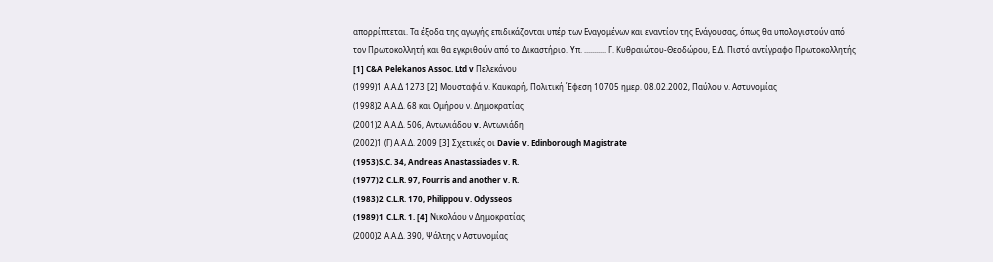απορρίπτεται. Τα έξοδα της αγωγής επιδικάζονται υπέρ των Εναγομένων και εναντίον της Ενάγουσας, όπως θα υπολογιστούν από τον Πρωτοκολλητή και θα εγκριθούν από το Δικαστήριο. Υπ. ........... Γ. Κυθραιώτου-Θεοδώρου, Ε.Δ. Πιστό αντίγραφο Πρωτοκολλητής [1] C&A Pelekanos Assoc. Ltd v Πελεκάνου
(1999)1 Α.Α.Δ 1273 [2] Μουσταφά ν. Καυκαρή, Πολιτική Έφεση 10705 ημερ. 08.02.2002, Παύλου ν. Αστυνομίας
(1998)2 Α.Α.Δ. 68 και Ομήρου ν. Δημοκρατίας
(2001)2 Α.Α.Δ. 506, Αντωνιάδου v. Αντωνιάδη
(2002)1 (Γ) Α.Α.Δ. 2009 [3] Σχετικές οι Davie v. Edinborough Magistrate
(1953)S.C. 34, Andreas Anastassiades v. R.
(1977)2 C.L.R. 97, Fourris and another v. R.
(1983)2 C.L.R. 170, Philippou v. Odysseos
(1989)1 C.L.R. 1. [4] Νικολάου ν Δημοκρατίας
(2000)2 Α.Α.Δ. 390, Ψάλτης ν Αστυνομίας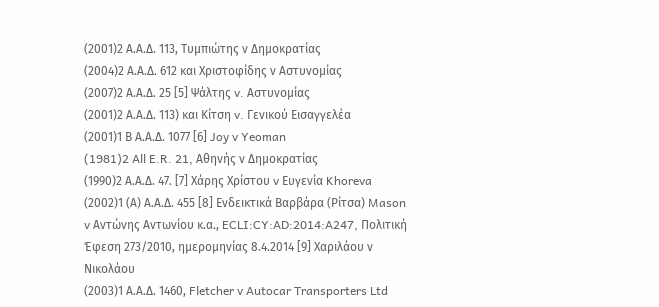(2001)2 Α.Α.Δ. 113, Τυμπιώτης ν Δημοκρατίας
(2004)2 Α.Α.Δ. 612 και Χριστοφίδης ν Αστυνομίας
(2007)2 Α.Α.Δ. 25 [5] Ψάλτης v. Αστυνομίας
(2001)2 Α.Α.Δ. 113) και Κίτση v. Γενικού Εισαγγελέα
(2001)1 Β Α.Α.Δ. 1077 [6] Joy v Yeoman
(1981)2 All E.R. 21, Αθηνής ν Δημοκρατίας
(1990)2 Α.Α.Δ. 47. [7] Χάρης Χρίστου v Ευγενία Khoreva
(2002)1 (Α) Α.Α.Δ. 455 [8] Ενδεικτικά Βαρβάρα (Ρίτσα) Mason v Αντώνης Αντωνίου κ.α., ECLI:CY:AD:2014:A247, Πολιτική Έφεση 273/2010, ημερομηνίας 8.4.2014 [9] Χαριλάου ν Νικολάου
(2003)1 Α.Α.Δ. 1460, Fletcher v Autocar Transporters Ltd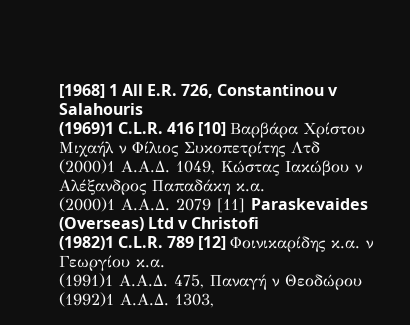[1968] 1 All E.R. 726, Constantinou v Salahouris
(1969)1 C.L.R. 416 [10] Βαρβάρα Χρίστου Μιχαήλ ν Φίλιος Συκοπετρίτης Λτδ
(2000)1 Α.Α.Δ. 1049, Κώστας Ιακώβου ν Αλέξανδρος Παπαδάκη κ.α.
(2000)1 Α.Α.Δ. 2079 [11] Paraskevaides (Overseas) Ltd v Christofi
(1982)1 C.L.R. 789 [12] Φοινικαρίδης κ.α. ν Γεωργίου κ.α.
(1991)1 Α.Α.Δ. 475, Παναγή ν Θεοδώρου
(1992)1 Α.Α.Δ. 1303,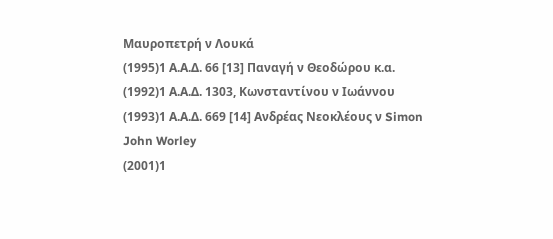Μαυροπετρή ν Λουκά
(1995)1 Α.Α.Δ. 66 [13] Παναγή ν Θεοδώρου κ.α.
(1992)1 Α.Α.Δ. 1303, Κωνσταντίνου ν Ιωάννου
(1993)1 Α.Α.Δ. 669 [14] Ανδρέας Νεοκλέους ν Simon John Worley
(2001)1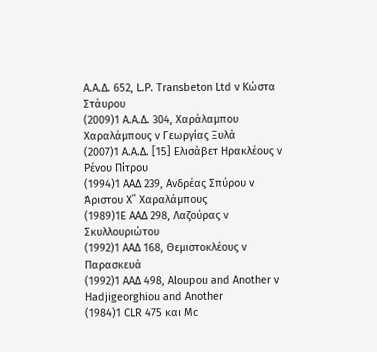A.A.Δ. 652, L.P. Transbeton Ltd v Κώστα Στάυρου
(2009)1 Α.Α.Δ. 304, Χαράλαμπου Χαραλάμπους ν Γεωργίας Ξυλά
(2007)1 Α.Α.Δ. [15] Ελισάβετ Ηρακλέους ν Ρένου Πίτρου
(1994)1 ΑΑΔ 239, Ανδρέας Σπύρου ν Άριστου Χ΄΄ Χαραλάμπους
(1989)1Ε ΑΑΔ 298, Λαζούρας ν Σκυλλουριώτου
(1992)1 ΑΑΔ 168, Θεμιστοκλέους ν Παρασκευά
(1992)1 ΑΑΔ 498, Aloupou and Another v Hadjigeorghiou and Another
(1984)1 CLR 475 και Mc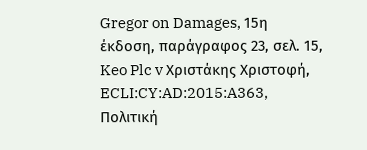Gregor on Damages, 15η έκδοση, παράγραφος 23, σελ. 15, Keo Plc v Χριστάκης Χριστοφή, ECLI:CY:AD:2015:A363, Πολιτική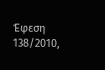Έφεση 138/2010,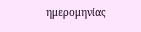ημερομηνίας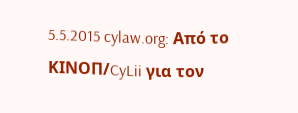5.5.2015 cylaw.org: Από το ΚΙΝOΠ/CyLii για τον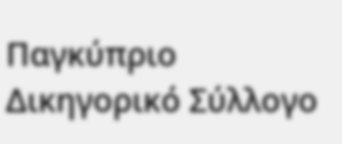Παγκύπριο Δικηγορικό Σύλλογο